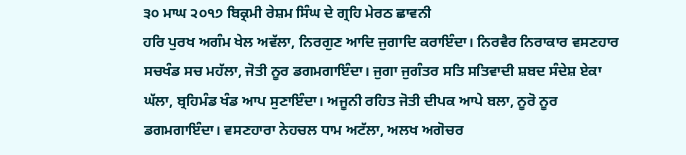੩੦ ਮਾਘ ੨੦੧੭ ਬਿਕ੍ਰਮੀ ਰੇਸ਼ਮ ਸਿੰਘ ਦੇ ਗ੍ਰਹਿ ਮੇਰਠ ਛਾਵਨੀ
ਹਰਿ ਪੁਰਖ ਅਗੰਮ ਖੇਲ ਅਵੱਲਾ, ਨਿਰਗੁਣ ਆਦਿ ਜੁਗਾਦਿ ਕਰਾਇੰਦਾ। ਨਿਰਵੈਰ ਨਿਰਾਕਾਰ ਵਸਣਹਾਰ ਸਚਖੰਡ ਸਚ ਮਹੱਲਾ, ਜੋਤੀ ਨੂਰ ਡਗਮਗਾਇੰਦਾ। ਜੁਗਾ ਜੁਗੰਤਰ ਸਤਿ ਸਤਿਵਾਦੀ ਸ਼ਬਦ ਸੰਦੇਸ਼ ਏਕਾ ਘੱਲਾ, ਬ੍ਰਹਿਮੰਡ ਖੰਡ ਆਪ ਸੁਣਾਇੰਦਾ। ਅਜੂਨੀ ਰਹਿਤ ਜੋਤੀ ਦੀਪਕ ਆਪੇ ਬਲਾ, ਨੂਰੋ ਨੂਰ ਡਗਮਗਾਇੰਦਾ। ਵਸਣਹਾਰਾ ਨੇਹਚਲ ਧਾਮ ਅਟੱਲਾ, ਅਲਖ ਅਗੋਚਰ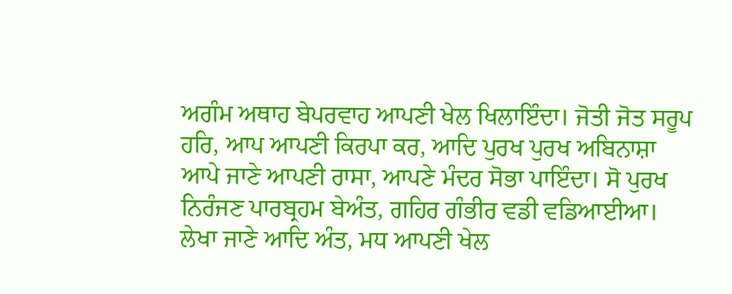ਅਗੰਮ ਅਥਾਹ ਬੇਪਰਵਾਹ ਆਪਣੀ ਖੇਲ ਖਿਲਾਇੰਦਾ। ਜੋਤੀ ਜੋਤ ਸਰੂਪ ਹਰਿ, ਆਪ ਆਪਣੀ ਕਿਰਪਾ ਕਰ, ਆਦਿ ਪੁਰਖ ਪੁਰਖ ਅਬਿਨਾਸ਼ਾ ਆਪੇ ਜਾਣੇ ਆਪਣੀ ਰਾਸਾ, ਆਪਣੇ ਮੰਦਰ ਸੋਭਾ ਪਾਇੰਦਾ। ਸੋ ਪੁਰਖ ਨਿਰੰਜਣ ਪਾਰਬ੍ਰਹਮ ਬੇਅੰਤ, ਗਹਿਰ ਗੰਭੀਰ ਵਡੀ ਵਡਿਆਈਆ। ਲੇਖਾ ਜਾਣੇ ਆਦਿ ਅੰਤ, ਮਧ ਆਪਣੀ ਖੇਲ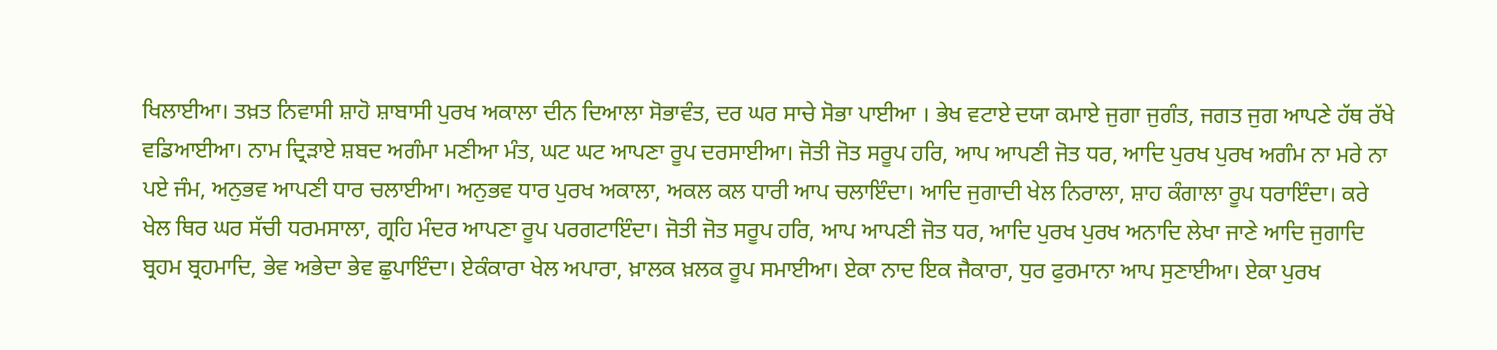ਖਿਲਾਈਆ। ਤਖ਼ਤ ਨਿਵਾਸੀ ਸ਼ਾਹੋ ਸ਼ਾਬਾਸੀ ਪੁਰਖ ਅਕਾਲਾ ਦੀਨ ਦਿਆਲਾ ਸੋਭਾਵੰਤ, ਦਰ ਘਰ ਸਾਚੇ ਸੋਭਾ ਪਾਈਆ । ਭੇਖ ਵਟਾਏ ਦਯਾ ਕਮਾਏ ਜੁਗਾ ਜੁਗੰਤ, ਜਗਤ ਜੁਗ ਆਪਣੇ ਹੱਥ ਰੱਖੇ ਵਡਿਆਈਆ। ਨਾਮ ਦ੍ਰਿੜਾਏ ਸ਼ਬਦ ਅਗੰਮਾ ਮਣੀਆ ਮੰਤ, ਘਟ ਘਟ ਆਪਣਾ ਰੂਪ ਦਰਸਾਈਆ। ਜੋਤੀ ਜੋਤ ਸਰੂਪ ਹਰਿ, ਆਪ ਆਪਣੀ ਜੋਤ ਧਰ, ਆਦਿ ਪੁਰਖ ਪੁਰਖ ਅਗੰਮ ਨਾ ਮਰੇ ਨਾ ਪਏ ਜੰਮ, ਅਨੁਭਵ ਆਪਣੀ ਧਾਰ ਚਲਾਈਆ। ਅਨੁਭਵ ਧਾਰ ਪੁਰਖ ਅਕਾਲਾ, ਅਕਲ ਕਲ ਧਾਰੀ ਆਪ ਚਲਾਇੰਦਾ। ਆਦਿ ਜੁਗਾਦੀ ਖੇਲ ਨਿਰਾਲਾ, ਸ਼ਾਹ ਕੰਗਾਲਾ ਰੂਪ ਧਰਾਇੰਦਾ। ਕਰੇ ਖੇਲ ਥਿਰ ਘਰ ਸੱਚੀ ਧਰਮਸਾਲਾ, ਗ੍ਰਹਿ ਮੰਦਰ ਆਪਣਾ ਰੂਪ ਪਰਗਟਾਇੰਦਾ। ਜੋਤੀ ਜੋਤ ਸਰੂਪ ਹਰਿ, ਆਪ ਆਪਣੀ ਜੋਤ ਧਰ, ਆਦਿ ਪੁਰਖ ਪੁਰਖ ਅਨਾਦਿ ਲੇਖਾ ਜਾਣੇ ਆਦਿ ਜੁਗਾਦਿ ਬ੍ਰਹਮ ਬ੍ਰਹਮਾਦਿ, ਭੇਵ ਅਭੇਦਾ ਭੇਵ ਛੁਪਾਇੰਦਾ। ਏਕੰਕਾਰਾ ਖੇਲ ਅਪਾਰਾ, ਖ਼ਾਲਕ ਖ਼ਲਕ ਰੂਪ ਸਮਾਈਆ। ਏਕਾ ਨਾਦ ਇਕ ਜੈਕਾਰਾ, ਧੁਰ ਫੁਰਮਾਨਾ ਆਪ ਸੁਣਾਈਆ। ਏਕਾ ਪੁਰਖ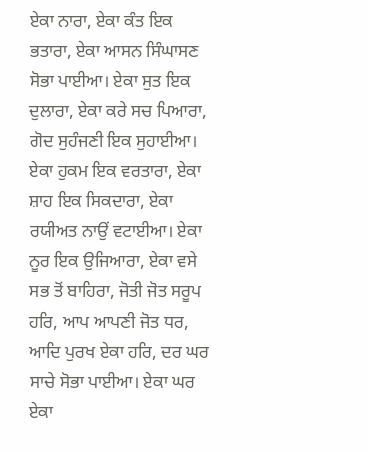ਏਕਾ ਨਾਰਾ, ਏਕਾ ਕੰਤ ਇਕ ਭਤਾਰਾ, ਏਕਾ ਆਸਨ ਸਿੰਘਾਸਣ ਸੋਭਾ ਪਾਈਆ। ਏਕਾ ਸੁਤ ਇਕ ਦੁਲਾਰਾ, ਏਕਾ ਕਰੇ ਸਚ ਪਿਆਰਾ, ਗੋਦ ਸੁਹੰਜਣੀ ਇਕ ਸੁਹਾਈਆ। ਏਕਾ ਹੁਕਮ ਇਕ ਵਰਤਾਰਾ, ਏਕਾ ਸ਼ਾਹ ਇਕ ਸਿਕਦਾਰਾ, ਏਕਾ ਰਯੀਅਤ ਨਾਉਂ ਵਟਾਈਆ। ਏਕਾ ਨੂਰ ਇਕ ਉਜਿਆਰਾ, ਏਕਾ ਵਸੇ ਸਭ ਤੋਂ ਬਾਹਿਰਾ, ਜੋਤੀ ਜੋਤ ਸਰੂਪ ਹਰਿ, ਆਪ ਆਪਣੀ ਜੋਤ ਧਰ, ਆਦਿ ਪੁਰਖ ਏਕਾ ਹਰਿ, ਦਰ ਘਰ ਸਾਚੇ ਸੋਭਾ ਪਾਈਆ। ਏਕਾ ਘਰ ਏਕਾ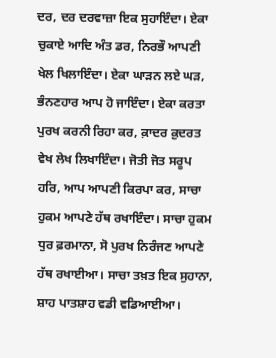ਦਰ, ਦਰ ਦਰਵਾਜ਼ਾ ਇਕ ਸੁਹਾਇੰਦਾ। ਏਕਾ ਚੁਕਾਏ ਆਦਿ ਅੰਤ ਡਰ, ਨਿਰਭੌ ਆਪਣੀ ਖੇਲ ਖਿਲਾਇੰਦਾ। ਏਕਾ ਘਾੜਨ ਲਏ ਘੜ, ਭੰਨਣਹਾਰ ਆਪ ਹੋ ਜਾਇੰਦਾ। ਏਕਾ ਕਰਤਾ ਪੁਰਖ ਕਰਨੀ ਰਿਹਾ ਕਰ, ਕ਼ਾਦਰ ਕ਼ੁਦਰਤ ਵੇਖ ਲੇਖ ਲਿਖਾਇੰਦਾ। ਜੋਤੀ ਜੋਤ ਸਰੂਪ ਹਰਿ, ਆਪ ਆਪਣੀ ਕਿਰਪਾ ਕਰ, ਸਾਚਾ ਹੁਕਮ ਆਪਣੇ ਹੱਥ ਰਖਾਇੰਦਾ। ਸਾਚਾ ਹੁਕਮ ਧੁਰ ਫ਼ਰਮਾਨਾ, ਸੋ ਪੁਰਖ ਨਿਰੰਜਣ ਆਪਣੇ ਹੱਥ ਰਖਾਈਆ। ਸਾਚਾ ਤਖ਼ਤ ਇਕ ਸੁਹਾਨਾ, ਸ਼ਾਹ ਪਾਤਸ਼ਾਹ ਵਡੀ ਵਡਿਆਈਆ।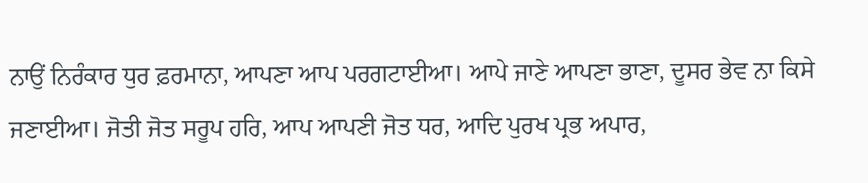ਨਾਉਂ ਨਿਰੰਕਾਰ ਧੁਰ ਫ਼ਰਮਾਨਾ, ਆਪਣਾ ਆਪ ਪਰਗਟਾਈਆ। ਆਪੇ ਜਾਣੇ ਆਪਣਾ ਭਾਣਾ, ਦੂਸਰ ਭੇਵ ਨਾ ਕਿਸੇ ਜਣਾਈਆ। ਜੋਤੀ ਜੋਤ ਸਰੂਪ ਹਰਿ, ਆਪ ਆਪਣੀ ਜੋਤ ਧਰ, ਆਦਿ ਪੁਰਖ ਪ੍ਰਭ ਅਪਾਰ,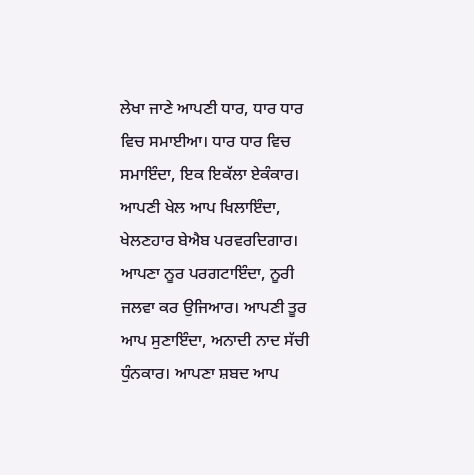ਲੇਖਾ ਜਾਣੇ ਆਪਣੀ ਧਾਰ, ਧਾਰ ਧਾਰ ਵਿਚ ਸਮਾਈਆ। ਧਾਰ ਧਾਰ ਵਿਚ ਸਮਾਇੰਦਾ, ਇਕ ਇਕੱਲਾ ਏਕੰਕਾਰ। ਆਪਣੀ ਖੇਲ ਆਪ ਖਿਲਾਇੰਦਾ, ਖੇਲਣਹਾਰ ਬੇਐਬ ਪਰਵਰਦਿਗਾਰ। ਆਪਣਾ ਨੂਰ ਪਰਗਟਾਇੰਦਾ, ਨੂਰੀ ਜਲਵਾ ਕਰ ਉਜਿਆਰ। ਆਪਣੀ ਤੂਰ ਆਪ ਸੁਣਾਇੰਦਾ, ਅਨਾਦੀ ਨਾਦ ਸੱਚੀ ਧੁੰਨਕਾਰ। ਆਪਣਾ ਸ਼ਬਦ ਆਪ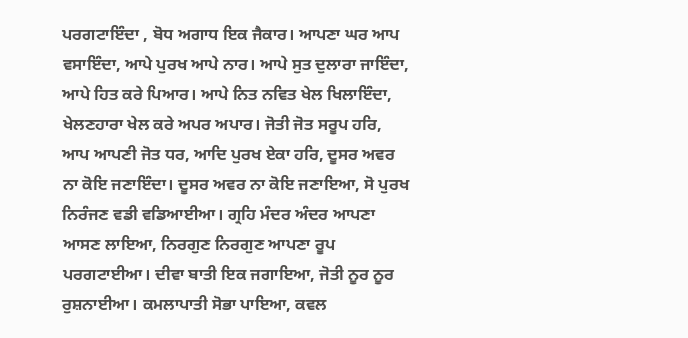ਪਰਗਟਾਇੰਦਾ , ਬੋਧ ਅਗਾਧ ਇਕ ਜੈਕਾਰ। ਆਪਣਾ ਘਰ ਆਪ ਵਸਾਇੰਦਾ, ਆਪੇ ਪੁਰਖ ਆਪੇ ਨਾਰ। ਆਪੇ ਸੁਤ ਦੁਲਾਰਾ ਜਾਇੰਦਾ, ਆਪੇ ਹਿਤ ਕਰੇ ਪਿਆਰ। ਆਪੇ ਨਿਤ ਨਵਿਤ ਖੇਲ ਖਿਲਾਇੰਦਾ, ਖੇਲਣਹਾਰਾ ਖੇਲ ਕਰੇ ਅਪਰ ਅਪਾਰ। ਜੋਤੀ ਜੋਤ ਸਰੂਪ ਹਰਿ, ਆਪ ਆਪਣੀ ਜੋਤ ਧਰ, ਆਦਿ ਪੁਰਖ ਏਕਾ ਹਰਿ, ਦੂਸਰ ਅਵਰ ਨਾ ਕੋਇ ਜਣਾਇੰਦਾ। ਦੂਸਰ ਅਵਰ ਨਾ ਕੋਇ ਜਣਾਇਆ, ਸੋ ਪੁਰਖ ਨਿਰੰਜਣ ਵਡੀ ਵਡਿਆਈਆ। ਗ੍ਰਹਿ ਮੰਦਰ ਅੰਦਰ ਆਪਣਾ ਆਸਣ ਲਾਇਆ, ਨਿਰਗੁਣ ਨਿਰਗੁਣ ਆਪਣਾ ਰੂਪ ਪਰਗਟਾਈਆ। ਦੀਵਾ ਬਾਤੀ ਇਕ ਜਗਾਇਆ, ਜੋਤੀ ਨੂਰ ਨੂਰ ਰੁਸ਼ਨਾਈਆ। ਕਮਲਾਪਾਤੀ ਸੋਭਾ ਪਾਇਆ, ਕਵਲ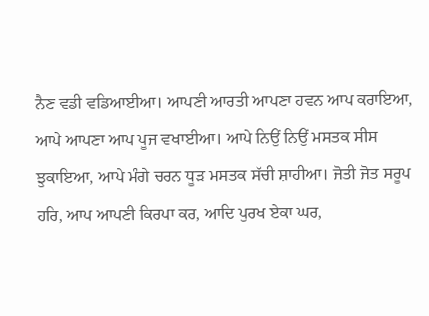ਨੈਣ ਵਡੀ ਵਡਿਆਈਆ। ਆਪਣੀ ਆਰਤੀ ਆਪਣਾ ਹਵਨ ਆਪ ਕਰਾਇਆ, ਆਪੇ ਆਪਣਾ ਆਪ ਪੂਜ ਵਖਾਈਆ। ਆਪੇ ਨਿਉਂ ਨਿਉਂ ਮਸਤਕ ਸੀਸ ਝੁਕਾਇਆ, ਆਪੇ ਮੰਗੇ ਚਰਨ ਧੂੜ ਮਸਤਕ ਸੱਚੀ ਸ਼ਾਹੀਆ। ਜੋਤੀ ਜੋਤ ਸਰੂਪ ਹਰਿ, ਆਪ ਆਪਣੀ ਕਿਰਪਾ ਕਰ, ਆਦਿ ਪੁਰਖ ਏਕਾ ਘਰ,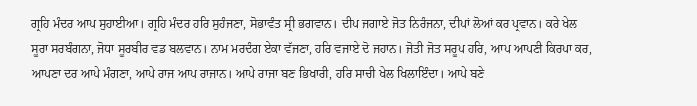ਗ੍ਰਹਿ ਮੰਦਰ ਆਪ ਸੁਹਾਈਆ। ਗ੍ਰਹਿ ਮੰਦਰ ਹਰਿ ਸੁਹੰਜਣਾ, ਸੋਭਾਵੰਤ ਸ੍ਰੀ ਭਗਵਾਨ। ਦੀਪ ਜਗਾਏ ਜੋਤ ਨਿਰੰਜਨਾ, ਦੀਪਾਂ ਲੋਆਂ ਕਰ ਪ੍ਰਵਾਨ। ਕਰੇ ਖੇਲ ਸੂਰਾ ਸਰਬੰਗਨਾ, ਜੋਧਾ ਸੂਰਬੀਰ ਵਡ ਬਲਵਾਨ। ਨਾਮ ਮਰਦੰਗ ਏਕਾ ਵੱਜਣਾ, ਹਰਿ ਵਜਾਏ ਦੋ ਜਹਾਨ। ਜੋਤੀ ਜੋਤ ਸਰੂਪ ਹਰਿ, ਆਪ ਆਪਣੀ ਕਿਰਪਾ ਕਰ, ਆਪਣਾ ਦਰ ਆਪੇ ਮੰਗਣਾ, ਆਪੇ ਰਾਜ ਆਪ ਰਾਜਾਨ। ਆਪੇ ਰਾਜਾ ਬਣ ਭਿਖਾਰੀ, ਹਰਿ ਸਾਚੀ ਖੇਲ ਖਿਲਾਇੰਦਾ। ਆਪੇ ਬਣੇ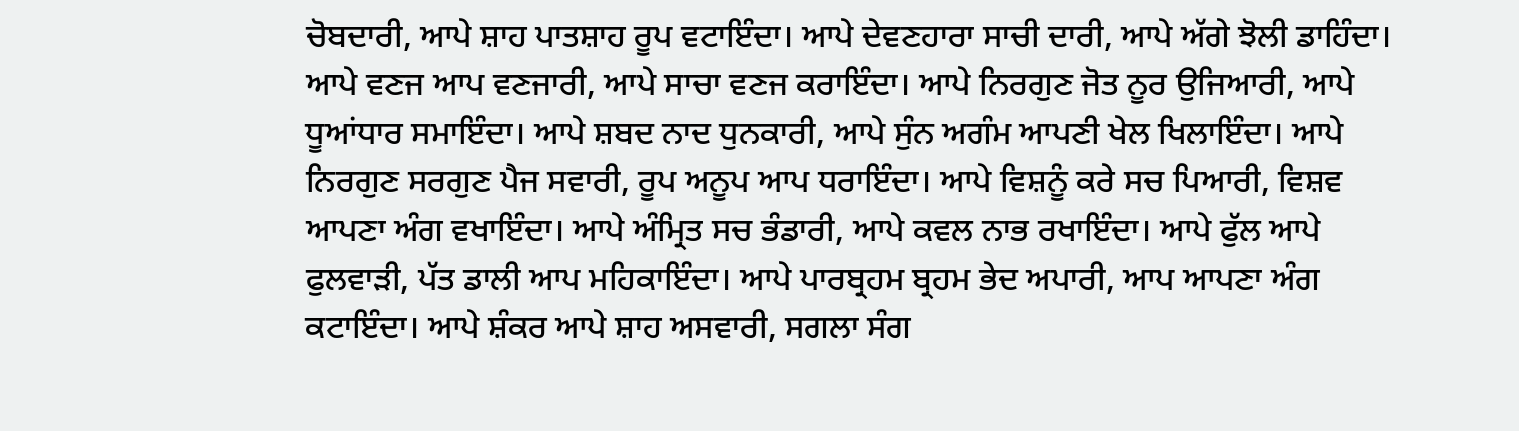ਚੋਬਦਾਰੀ, ਆਪੇ ਸ਼ਾਹ ਪਾਤਸ਼ਾਹ ਰੂਪ ਵਟਾਇੰਦਾ। ਆਪੇ ਦੇਵਣਹਾਰਾ ਸਾਚੀ ਦਾਰੀ, ਆਪੇ ਅੱਗੇ ਝੋਲੀ ਡਾਹਿੰਦਾ। ਆਪੇ ਵਣਜ ਆਪ ਵਣਜਾਰੀ, ਆਪੇ ਸਾਚਾ ਵਣਜ ਕਰਾਇੰਦਾ। ਆਪੇ ਨਿਰਗੁਣ ਜੋਤ ਨੂਰ ਉਜਿਆਰੀ, ਆਪੇ ਧੂਆਂਧਾਰ ਸਮਾਇੰਦਾ। ਆਪੇ ਸ਼ਬਦ ਨਾਦ ਧੁਨਕਾਰੀ, ਆਪੇ ਸੁੰਨ ਅਗੰਮ ਆਪਣੀ ਖੇਲ ਖਿਲਾਇੰਦਾ। ਆਪੇ ਨਿਰਗੁਣ ਸਰਗੁਣ ਪੈਜ ਸਵਾਰੀ, ਰੂਪ ਅਨੂਪ ਆਪ ਧਰਾਇੰਦਾ। ਆਪੇ ਵਿਸ਼ਨੂੰ ਕਰੇ ਸਚ ਪਿਆਰੀ, ਵਿਸ਼ਵ ਆਪਣਾ ਅੰਗ ਵਖਾਇੰਦਾ। ਆਪੇ ਅੰਮ੍ਰਿਤ ਸਚ ਭੰਡਾਰੀ, ਆਪੇ ਕਵਲ ਨਾਭ ਰਖਾਇੰਦਾ। ਆਪੇ ਫੁੱਲ ਆਪੇ ਫੁਲਵਾੜੀ, ਪੱਤ ਡਾਲੀ ਆਪ ਮਹਿਕਾਇੰਦਾ। ਆਪੇ ਪਾਰਬ੍ਰਹਮ ਬ੍ਰਹਮ ਭੇਦ ਅਪਾਰੀ, ਆਪ ਆਪਣਾ ਅੰਗ ਕਟਾਇੰਦਾ। ਆਪੇ ਸ਼ੰਕਰ ਆਪੇ ਸ਼ਾਹ ਅਸਵਾਰੀ, ਸਗਲਾ ਸੰਗ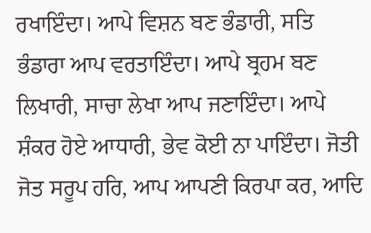ਰਖਾਇੰਦਾ। ਆਪੇ ਵਿਸ਼ਨ ਬਣ ਭੰਡਾਰੀ, ਸਤਿ ਭੰਡਾਰਾ ਆਪ ਵਰਤਾਇੰਦਾ। ਆਪੇ ਬ੍ਰਹਮ ਬਣ ਲਿਖਾਰੀ, ਸਾਚਾ ਲੇਖਾ ਆਪ ਜਣਾਇੰਦਾ। ਆਪੇ ਸ਼ੰਕਰ ਹੋਏ ਆਧਾਰੀ, ਭੇਵ ਕੋਈ ਨਾ ਪਾਇੰਦਾ। ਜੋਤੀ ਜੋਤ ਸਰੂਪ ਹਰਿ, ਆਪ ਆਪਣੀ ਕਿਰਪਾ ਕਰ, ਆਦਿ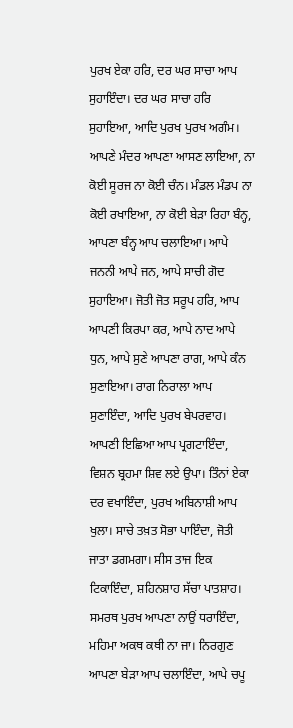ਪੁਰਖ ਏਕਾ ਹਰਿ, ਦਰ ਘਰ ਸਾਚਾ ਆਪ ਸੁਹਾਇੰਦਾ। ਦਰ ਘਰ ਸਾਚਾ ਹਰਿ ਸੁਹਾਇਆ, ਆਦਿ ਪੁਰਖ ਪੁਰਖ ਅਗੰਮ। ਆਪਣੇ ਮੰਦਰ ਆਪਣਾ ਆਸਣ ਲਾਇਆ, ਨਾ ਕੋਈ ਸੂਰਜ ਨਾ ਕੋਈ ਚੰਨ। ਮੰਡਲ ਮੰਡਪ ਨਾ ਕੋਈ ਰਖਾਇਆ, ਨਾ ਕੋਈ ਬੇੜਾ ਰਿਹਾ ਬੰਨ੍ਹ, ਆਪਣਾ ਬੰਨ੍ਹ ਆਪ ਚਲਾਇਆ। ਆਪੇ ਜਨਨੀ ਆਪੇ ਜਨ, ਆਪੇ ਸਾਚੀ ਗੋਦ ਸੁਹਾਇਆ। ਜੋਤੀ ਜੋਤ ਸਰੂਪ ਹਰਿ, ਆਪ ਆਪਣੀ ਕਿਰਪਾ ਕਰ, ਆਪੇ ਨਾਦ ਆਪੇ ਧੁਨ, ਆਪੇ ਸੁਣੇ ਆਪਣਾ ਰਾਗ, ਆਪੇ ਕੰਨ ਸੁਣਾਇਆ। ਰਾਗ ਨਿਰਾਲਾ ਆਪ ਸੁਣਾਇੰਦਾ, ਆਦਿ ਪੁਰਖ ਬੇਪਰਵਾਹ। ਆਪਣੀ ਇਛਿਆ ਆਪ ਪ੍ਰਗਟਾਇੰਦਾ, ਵਿਸ਼ਨ ਬ੍ਰਹਮਾ ਸ਼ਿਵ ਲਏ ਉਪਾ। ਤਿੰਨਾਂ ਏਕਾ ਦਰ ਵਖਾਇੰਦਾ, ਪੁਰਖ ਅਬਿਨਾਸ਼ੀ ਆਪ ਖੁਲਾ। ਸਾਚੇ ਤਖ਼ਤ ਸੋਭਾ ਪਾਇੰਦਾ, ਜੋਤੀ ਜਾਤਾ ਡਗਮਗਾ। ਸੀਸ ਤਾਜ ਇਕ ਟਿਕਾਇੰਦਾ, ਸ਼ਹਿਨਸ਼ਾਹ ਸੱਚਾ ਪਾਤਸ਼ਾਹ। ਸਮਰਥ ਪੁਰਖ ਆਪਣਾ ਨਾਉਂ ਧਰਾਇੰਦਾ, ਮਹਿਮਾ ਅਕਥ ਕਥੀ ਨਾ ਜਾ। ਨਿਰਗੁਣ ਆਪਣਾ ਬੇੜਾ ਆਪ ਚਲਾਇੰਦਾ, ਆਪੇ ਚਪੂ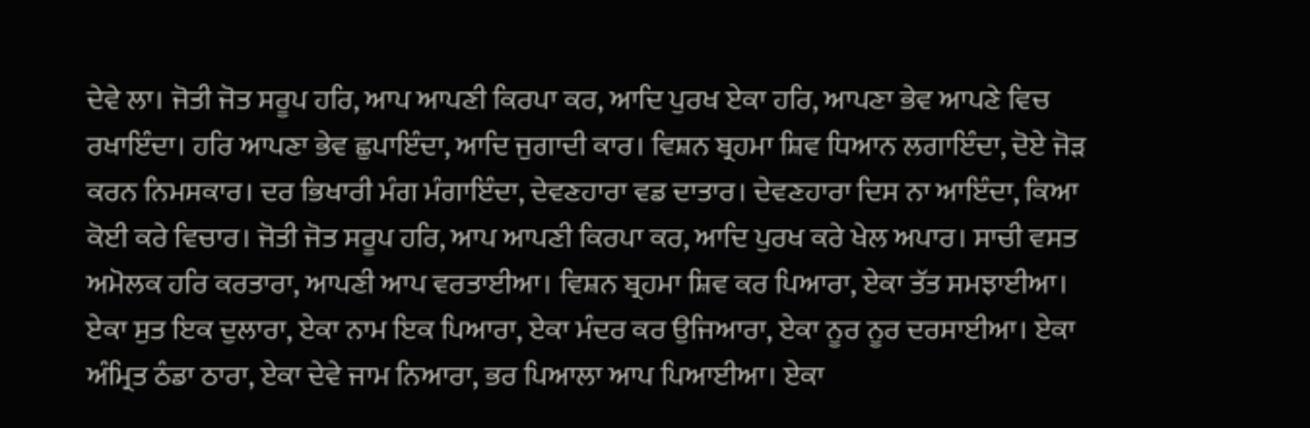ਦੇਵੇ ਲਾ। ਜੋਤੀ ਜੋਤ ਸਰੂਪ ਹਰਿ, ਆਪ ਆਪਣੀ ਕਿਰਪਾ ਕਰ, ਆਦਿ ਪੁਰਖ ਏਕਾ ਹਰਿ, ਆਪਣਾ ਭੇਵ ਆਪਣੇ ਵਿਚ ਰਖਾਇੰਦਾ। ਹਰਿ ਆਪਣਾ ਭੇਵ ਛੁਪਾਇੰਦਾ, ਆਦਿ ਜੁਗਾਦੀ ਕਾਰ। ਵਿਸ਼ਨ ਬ੍ਰਹਮਾ ਸ਼ਿਵ ਧਿਆਨ ਲਗਾਇੰਦਾ, ਦੋਏ ਜੋੜ ਕਰਨ ਨਿਮਸਕਾਰ। ਦਰ ਭਿਖਾਰੀ ਮੰਗ ਮੰਗਾਇੰਦਾ, ਦੇਵਣਹਾਰਾ ਵਡ ਦਾਤਾਰ। ਦੇਵਣਹਾਰਾ ਦਿਸ ਨਾ ਆਇੰਦਾ, ਕਿਆ ਕੋਈ ਕਰੇ ਵਿਚਾਰ। ਜੋਤੀ ਜੋਤ ਸਰੂਪ ਹਰਿ, ਆਪ ਆਪਣੀ ਕਿਰਪਾ ਕਰ, ਆਦਿ ਪੁਰਖ ਕਰੇ ਖੇਲ ਅਪਾਰ। ਸਾਚੀ ਵਸਤ ਅਮੋਲਕ ਹਰਿ ਕਰਤਾਰਾ, ਆਪਣੀ ਆਪ ਵਰਤਾਈਆ। ਵਿਸ਼ਨ ਬ੍ਰਹਮਾ ਸ਼ਿਵ ਕਰ ਪਿਆਰਾ, ਏਕਾ ਤੱਤ ਸਮਝਾਈਆ। ਏਕਾ ਸੁਤ ਇਕ ਦੁਲਾਰਾ, ਏਕਾ ਨਾਮ ਇਕ ਪਿਆਰਾ, ਏਕਾ ਮੰਦਰ ਕਰ ਉਜਿਆਰਾ, ਏਕਾ ਨੂਰ ਨੂਰ ਦਰਸਾਈਆ। ਏਕਾ ਅੰਮ੍ਰਿਤ ਠੰਡਾ ਠਾਰਾ, ਏਕਾ ਦੇਵੇ ਜਾਮ ਨਿਆਰਾ, ਭਰ ਪਿਆਲਾ ਆਪ ਪਿਆਈਆ। ਏਕਾ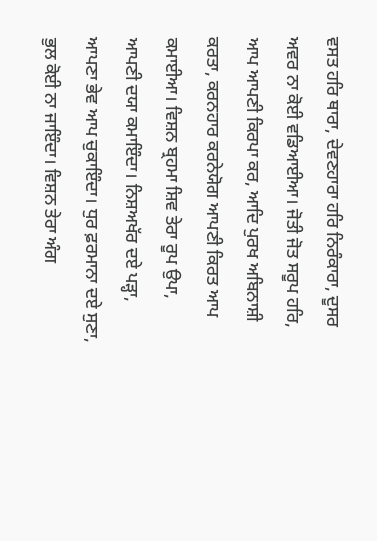ਵਸਤ ਹਰਿ ਥਾਰਾ, ਦੇਵਣਹਾਰਾ ਹਰਿ ਨਿਰੰਕਾਰਾ, ਦੂਸਰ ਅਵਰ ਨਾ ਕੋਈ ਵਡਿਆਈਆ। ਜੋਤੀ ਜੋਤ ਸਰੂਪ ਹਰਿ, ਆਪ ਆਪਣੀ ਕਿਰਪਾ ਕਰ, ਆਦਿ ਪੁਰਖ ਅਬਿਨਾਸ਼ੀ ਕਰਤਾ, ਕਰਨਹਾਰ ਕਰਨੇਯੋਗ ਆਪਣੀ ਕਿਰਤ ਆਪ ਕਮਾਈਆ। ਵਿਸ਼ਨ ਬ੍ਰਹਮਾ ਸ਼ਿਵ ਤੇਰਾ ਰੂਪ ਉਪਾ, ਆਪਣੀ ਦਯਾ ਕਮਾਇੰਦਾ। ਨਿਸ਼ਅਖੱਰ ਦਏ ਪੜ੍ਹਾ, ਆਪਣਾ ਭੇਵ ਆਪ ਚੁਕਾਇੰਦਾ। ਧੁਰ ਫ਼ਰਮਾਨਾ ਦਏ ਸੁਣਾ, ਭੁਲ ਕੋਈ ਨਾ ਜਾਇੰਦਾ। ਵਿਸ਼ਨ ਤੇਰਾ ਅੰਗ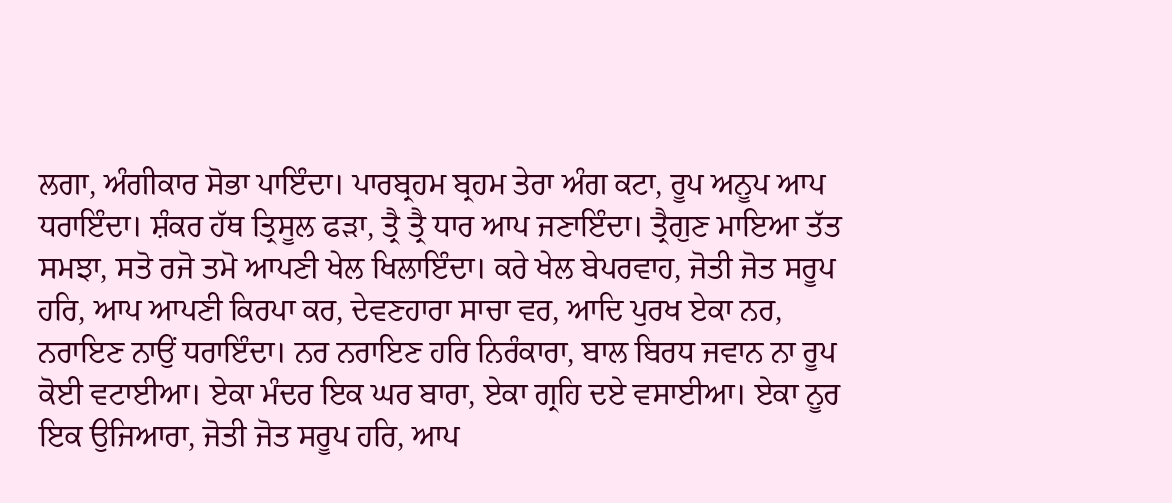ਲਗਾ, ਅੰਗੀਕਾਰ ਸੋਭਾ ਪਾਇੰਦਾ। ਪਾਰਬ੍ਰਹਮ ਬ੍ਰਹਮ ਤੇਰਾ ਅੰਗ ਕਟਾ, ਰੂਪ ਅਨੂਪ ਆਪ ਧਰਾਇੰਦਾ। ਸ਼ੰਕਰ ਹੱਥ ਤ੍ਰਿਸੂਲ ਫੜਾ, ਤ੍ਰੈ ਤ੍ਰੈ ਧਾਰ ਆਪ ਜਣਾਇੰਦਾ। ਤ੍ਰੈਗੁਣ ਮਾਇਆ ਤੱਤ ਸਮਝਾ, ਸਤੋ ਰਜੋ ਤਮੋ ਆਪਣੀ ਖੇਲ ਖਿਲਾਇੰਦਾ। ਕਰੇ ਖੇਲ ਬੇਪਰਵਾਹ, ਜੋਤੀ ਜੋਤ ਸਰੂਪ ਹਰਿ, ਆਪ ਆਪਣੀ ਕਿਰਪਾ ਕਰ, ਦੇਵਣਹਾਰਾ ਸਾਚਾ ਵਰ, ਆਦਿ ਪੁਰਖ ਏਕਾ ਨਰ, ਨਰਾਇਣ ਨਾਉਂ ਧਰਾਇੰਦਾ। ਨਰ ਨਰਾਇਣ ਹਰਿ ਨਿਰੰਕਾਰਾ, ਬਾਲ ਬਿਰਧ ਜਵਾਨ ਨਾ ਰੂਪ ਕੋਈ ਵਟਾਈਆ। ਏਕਾ ਮੰਦਰ ਇਕ ਘਰ ਬਾਰਾ, ਏਕਾ ਗ੍ਰਹਿ ਦਏ ਵਸਾਈਆ। ਏਕਾ ਨੂਰ ਇਕ ਉਜਿਆਰਾ, ਜੋਤੀ ਜੋਤ ਸਰੂਪ ਹਰਿ, ਆਪ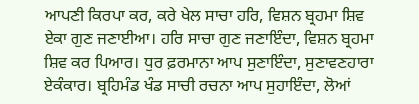ਆਪਣੀ ਕਿਰਪਾ ਕਰ, ਕਰੇ ਖੇਲ ਸਾਚਾ ਹਰਿ, ਵਿਸ਼ਨ ਬ੍ਰਹਮਾ ਸ਼ਿਵ ਏਕਾ ਗੁਣ ਜਣਾਈਆ। ਹਰਿ ਸਾਚਾ ਗੁਣ ਜਣਾਇੰਦਾ, ਵਿਸ਼ਨ ਬ੍ਰਹਮਾ ਸ਼ਿਵ ਕਰ ਪਿਆਰ। ਧੁਰ ਫ਼ਰਮਾਨਾ ਆਪ ਸੁਣਾਇੰਦਾ, ਸੁਣਾਵਣਹਾਰਾ ਏਕੰਕਾਰ। ਬ੍ਰਹਿਮੰਡ ਖੰਡ ਸਾਚੀ ਰਚਨਾ ਆਪ ਸੁਹਾਇੰਦਾ, ਲੋਆਂ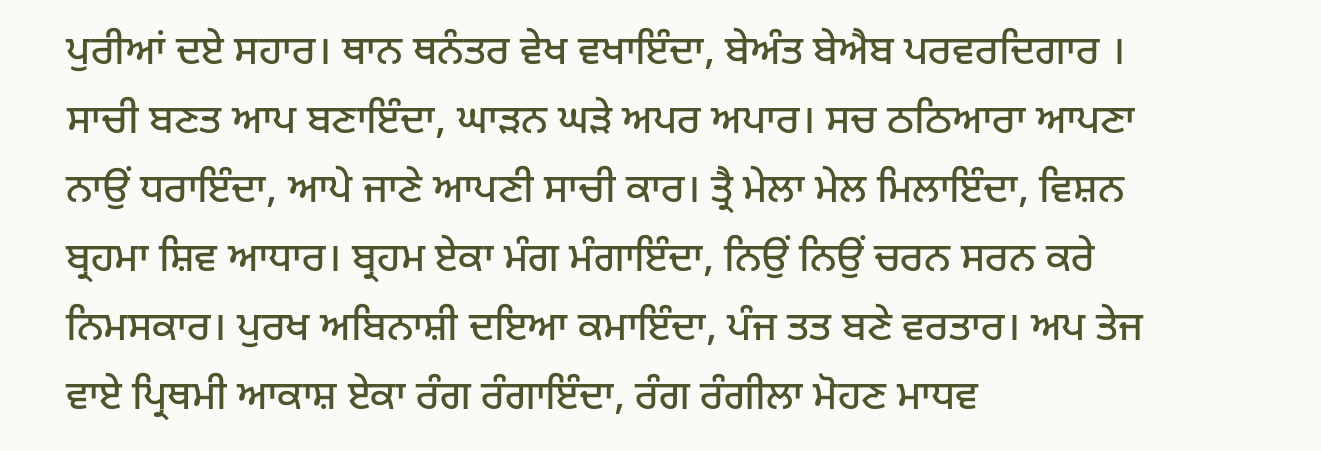ਪੁਰੀਆਂ ਦਏ ਸਹਾਰ। ਥਾਨ ਥਨੰਤਰ ਵੇਖ ਵਖਾਇੰਦਾ, ਬੇਅੰਤ ਬੇਐਬ ਪਰਵਰਦਿਗਾਰ । ਸਾਚੀ ਬਣਤ ਆਪ ਬਣਾਇੰਦਾ, ਘਾੜਨ ਘੜੇ ਅਪਰ ਅਪਾਰ। ਸਚ ਠਠਿਆਰਾ ਆਪਣਾ ਨਾਉਂ ਧਰਾਇੰਦਾ, ਆਪੇ ਜਾਣੇ ਆਪਣੀ ਸਾਚੀ ਕਾਰ। ਤ੍ਰੈ ਮੇਲਾ ਮੇਲ ਮਿਲਾਇੰਦਾ, ਵਿਸ਼ਨ ਬ੍ਰਹਮਾ ਸ਼ਿਵ ਆਧਾਰ। ਬ੍ਰਹਮ ਏਕਾ ਮੰਗ ਮੰਗਾਇੰਦਾ, ਨਿਉਂ ਨਿਉਂ ਚਰਨ ਸਰਨ ਕਰੇ ਨਿਮਸਕਾਰ। ਪੁਰਖ ਅਬਿਨਾਸ਼ੀ ਦਇਆ ਕਮਾਇੰਦਾ, ਪੰਜ ਤਤ ਬਣੇ ਵਰਤਾਰ। ਅਪ ਤੇਜ ਵਾਏ ਪ੍ਰਿਥਮੀ ਆਕਾਸ਼ ਏਕਾ ਰੰਗ ਰੰਗਾਇੰਦਾ, ਰੰਗ ਰੰਗੀਲਾ ਮੋਹਣ ਮਾਧਵ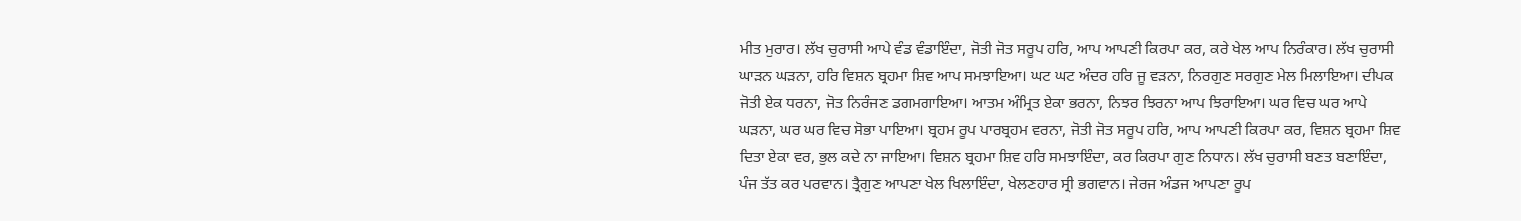ਮੀਤ ਮੁਰਾਰ। ਲੱਖ ਚੁਰਾਸੀ ਆਪੇ ਵੰਡ ਵੰਡਾਇੰਦਾ, ਜੋਤੀ ਜੋਤ ਸਰੂਪ ਹਰਿ, ਆਪ ਆਪਣੀ ਕਿਰਪਾ ਕਰ, ਕਰੇ ਖੇਲ ਆਪ ਨਿਰੰਕਾਰ। ਲੱਖ ਚੁਰਾਸੀ ਘਾੜਨ ਘੜਨਾ, ਹਰਿ ਵਿਸ਼ਨ ਬ੍ਰਹਮਾ ਸ਼ਿਵ ਆਪ ਸਮਝਾਇਆ। ਘਟ ਘਟ ਅੰਦਰ ਹਰਿ ਜੂ ਵੜਨਾ, ਨਿਰਗੁਣ ਸਰਗੁਣ ਮੇਲ ਮਿਲਾਇਆ। ਦੀਪਕ ਜੋਤੀ ਏਕ ਧਰਨਾ, ਜੋਤ ਨਿਰੰਜਣ ਡਗਮਗਾਇਆ। ਆਤਮ ਅੰਮ੍ਰਿਤ ਏਕਾ ਭਰਨਾ, ਨਿਝਰ ਝਿਰਨਾ ਆਪ ਝਿਰਾਇਆ। ਘਰ ਵਿਚ ਘਰ ਆਪੇ ਘੜਨਾ, ਘਰ ਘਰ ਵਿਚ ਸੋਭਾ ਪਾਇਆ। ਬ੍ਰਹਮ ਰੂਪ ਪਾਰਬ੍ਰਹਮ ਵਰਨਾ, ਜੋਤੀ ਜੋਤ ਸਰੂਪ ਹਰਿ, ਆਪ ਆਪਣੀ ਕਿਰਪਾ ਕਰ, ਵਿਸ਼ਨ ਬ੍ਰਹਮਾ ਸ਼ਿਵ ਦਿਤਾ ਏਕਾ ਵਰ, ਭੁਲ ਕਦੇ ਨਾ ਜਾਇਆ। ਵਿਸ਼ਨ ਬ੍ਰਹਮਾ ਸ਼ਿਵ ਹਰਿ ਸਮਝਾਇੰਦਾ, ਕਰ ਕਿਰਪਾ ਗੁਣ ਨਿਧਾਨ। ਲੱਖ ਚੁਰਾਸੀ ਬਣਤ ਬਣਾਇੰਦਾ, ਪੰਜ ਤੱਤ ਕਰ ਪਰਵਾਨ। ਤ੍ਰੈਗੁਣ ਆਪਣਾ ਖੇਲ ਖਿਲਾਇੰਦਾ, ਖੇਲਣਹਾਰ ਸ੍ਰੀ ਭਗਵਾਨ। ਜੇਰਜ ਅੰਡਜ ਆਪਣਾ ਰੂਪ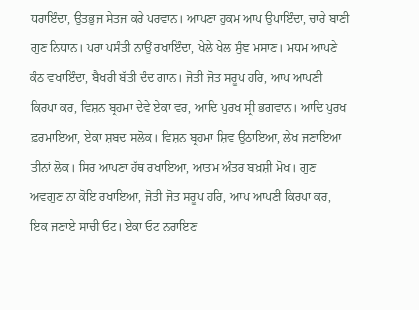ਧਰਾਇੰਦਾ, ਉਤਭੁਜ ਸੇਤਜ ਕਰੇ ਪਰਵਾਨ। ਆਪਣਾ ਹੁਕਮ ਆਪ ਉਪਾਇੰਦਾ, ਚਾਰੇ ਬਾਣੀ ਗੁਣ ਨਿਧਾਨ। ਪਰਾ ਪਸੰਤੀ ਨਾਉਂ ਰਖਾਇੰਦਾ, ਖੇਲੇ ਖੇਲ ਸੁੰਞ ਮਸਾਣ। ਮਧਮ ਆਪਣੇ ਕੰਠ ਵਖਾਇੰਦਾ, ਬੈਖਰੀ ਬੱਤੀ ਦੰਦ ਗਾਨ। ਜੋਤੀ ਜੋਤ ਸਰੂਪ ਹਰਿ, ਆਪ ਆਪਣੀ ਕਿਰਪਾ ਕਰ, ਵਿਸ਼ਨ ਬ੍ਰਹਮਾ ਦੇਵੇ ਏਕਾ ਵਰ, ਆਦਿ ਪੁਰਖ ਸ੍ਰੀ ਭਗਵਾਨ। ਆਦਿ ਪੁਰਖ ਫ਼ਰਮਾਇਆ, ਏਕਾ ਸ਼ਬਦ ਸਲੋਕ। ਵਿਸ਼ਨ ਬ੍ਰਹਮਾ ਸ਼ਿਵ ਉਠਾਇਆ, ਲੇਖ ਜਣਾਇਆ ਤੀਨਾਂ ਲੋਕ। ਸਿਰ ਆਪਣਾ ਹੱਥ ਰਖਾਇਆ, ਆਤਮ ਅੰਤਰ ਬਖ਼ਸ਼ੀ ਮੋਖ। ਗੁਣ ਅਵਗੁਣ ਨਾ ਕੋਇ ਰਖਾਇਆ, ਜੋਤੀ ਜੋਤ ਸਰੂਪ ਹਰਿ, ਆਪ ਆਪਣੀ ਕਿਰਪਾ ਕਰ, ਇਕ ਜਣਾਏ ਸਾਚੀ ਓਟ। ਏਕਾ ਓਟ ਨਰਾਇਣ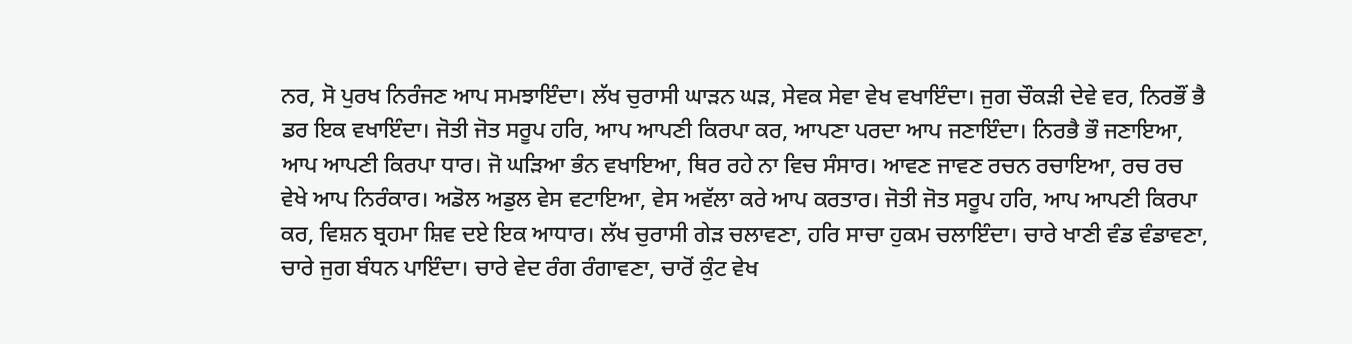ਨਰ, ਸੋ ਪੁਰਖ ਨਿਰੰਜਣ ਆਪ ਸਮਝਾਇੰਦਾ। ਲੱਖ ਚੁਰਾਸੀ ਘਾੜਨ ਘੜ, ਸੇਵਕ ਸੇਵਾ ਵੇਖ ਵਖਾਇੰਦਾ। ਜੁਗ ਚੌਕੜੀ ਦੇਵੇ ਵਰ, ਨਿਰਭੌਂ ਭੈ ਡਰ ਇਕ ਵਖਾਇੰਦਾ। ਜੋਤੀ ਜੋਤ ਸਰੂਪ ਹਰਿ, ਆਪ ਆਪਣੀ ਕਿਰਪਾ ਕਰ, ਆਪਣਾ ਪਰਦਾ ਆਪ ਜਣਾਇੰਦਾ। ਨਿਰਭੈ ਭੌ ਜਣਾਇਆ, ਆਪ ਆਪਣੀ ਕਿਰਪਾ ਧਾਰ। ਜੋ ਘੜਿਆ ਭੰਨ ਵਖਾਇਆ, ਥਿਰ ਰਹੇ ਨਾ ਵਿਚ ਸੰਸਾਰ। ਆਵਣ ਜਾਵਣ ਰਚਨ ਰਚਾਇਆ, ਰਚ ਰਚ ਵੇਖੇ ਆਪ ਨਿਰੰਕਾਰ। ਅਡੋਲ ਅਡੁਲ ਵੇਸ ਵਟਾਇਆ, ਵੇਸ ਅਵੱਲਾ ਕਰੇ ਆਪ ਕਰਤਾਰ। ਜੋਤੀ ਜੋਤ ਸਰੂਪ ਹਰਿ, ਆਪ ਆਪਣੀ ਕਿਰਪਾ ਕਰ, ਵਿਸ਼ਨ ਬ੍ਰਹਮਾ ਸ਼ਿਵ ਦਏ ਇਕ ਆਧਾਰ। ਲੱਖ ਚੁਰਾਸੀ ਗੇੜ ਚਲਾਵਣਾ, ਹਰਿ ਸਾਚਾ ਹੁਕਮ ਚਲਾਇੰਦਾ। ਚਾਰੇ ਖਾਣੀ ਵੰਡ ਵੰਡਾਵਣਾ, ਚਾਰੇ ਜੁਗ ਬੰਧਨ ਪਾਇੰਦਾ। ਚਾਰੇ ਵੇਦ ਰੰਗ ਰੰਗਾਵਣਾ, ਚਾਰੋਂ ਕੁੰਟ ਵੇਖ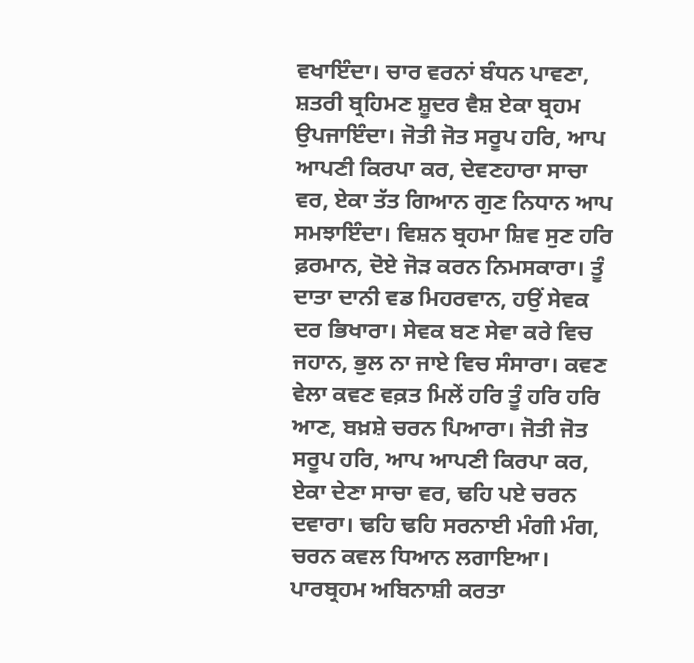ਵਖਾਇੰਦਾ। ਚਾਰ ਵਰਨਾਂ ਬੰਧਨ ਪਾਵਣਾ, ਸ਼ਤਰੀ ਬ੍ਰਹਿਮਣ ਸ਼ੂਦਰ ਵੈਸ਼ ਏਕਾ ਬ੍ਰਹਮ ਉਪਜਾਇੰਦਾ। ਜੋਤੀ ਜੋਤ ਸਰੂਪ ਹਰਿ, ਆਪ ਆਪਣੀ ਕਿਰਪਾ ਕਰ, ਦੇਵਣਹਾਰਾ ਸਾਚਾ ਵਰ, ਏਕਾ ਤੱਤ ਗਿਆਨ ਗੁਣ ਨਿਧਾਨ ਆਪ ਸਮਝਾਇੰਦਾ। ਵਿਸ਼ਨ ਬ੍ਰਹਮਾ ਸ਼ਿਵ ਸੁਣ ਹਰਿ ਫ਼ਰਮਾਨ, ਦੋਏ ਜੋੜ ਕਰਨ ਨਿਮਸਕਾਰਾ। ਤੂੰ ਦਾਤਾ ਦਾਨੀ ਵਡ ਮਿਹਰਵਾਨ, ਹਉਂ ਸੇਵਕ ਦਰ ਭਿਖਾਰਾ। ਸੇਵਕ ਬਣ ਸੇਵਾ ਕਰੇ ਵਿਚ ਜਹਾਨ, ਭੁਲ ਨਾ ਜਾਏ ਵਿਚ ਸੰਸਾਰਾ। ਕਵਣ ਵੇਲਾ ਕਵਣ ਵਕ਼ਤ ਮਿਲੇਂ ਹਰਿ ਤੂੰ ਹਰਿ ਹਰਿ ਆਣ, ਬਖ਼ਸ਼ੇ ਚਰਨ ਪਿਆਰਾ। ਜੋਤੀ ਜੋਤ ਸਰੂਪ ਹਰਿ, ਆਪ ਆਪਣੀ ਕਿਰਪਾ ਕਰ, ਏਕਾ ਦੇਣਾ ਸਾਚਾ ਵਰ, ਢਹਿ ਪਏ ਚਰਨ ਦਵਾਰਾ। ਢਹਿ ਢਹਿ ਸਰਨਾਈ ਮੰਗੀ ਮੰਗ, ਚਰਨ ਕਵਲ ਧਿਆਨ ਲਗਾਇਆ। ਪਾਰਬ੍ਰਹਮ ਅਬਿਨਾਸ਼ੀ ਕਰਤਾ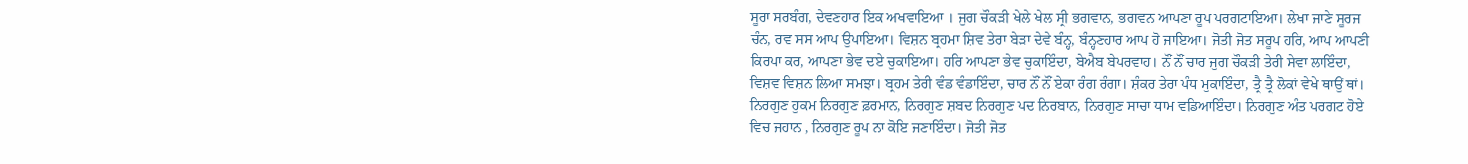ਸੂਰਾ ਸਰਬੰਗ, ਦੇਵਣਹਾਰ ਇਕ ਅਖਵਾਇਆ । ਜੁਗ ਚੌਕੜੀ ਖੇਲੇ ਖੇਲ ਸ੍ਰੀ ਭਗਵਾਨ, ਭਗਵਨ ਆਪਣਾ ਰੂਪ ਪਰਗਟਾਇਆ। ਲੇਖਾ ਜਾਣੇ ਸੂਰਜ ਚੰਨ, ਰਵ ਸਸ ਆਪ ਉਪਾਇਆ। ਵਿਸ਼ਨ ਬ੍ਰਹਮਾ ਸ਼ਿਵ ਤੇਰਾ ਬੇੜਾ ਦੇਵੇ ਬੰਨ੍ਹ, ਬੰਨ੍ਹਣਹਾਰ ਆਪ ਹੋ ਜਾਇਆ। ਜੋਤੀ ਜੋਤ ਸਰੂਪ ਹਰਿ, ਆਪ ਆਪਣੀ ਕਿਰਪਾ ਕਰ, ਆਪਣਾ ਭੇਵ ਦਏ ਚੁਕਾਇਆ। ਹਰਿ ਆਪਣਾ ਭੇਵ ਚੁਕਾਇੰਦਾ, ਬੇਐਬ ਬੇਪਰਵਾਹ। ਨੌਂ ਨੌਂ ਚਾਰ ਜੁਗ ਚੌਕੜੀ ਤੇਰੀ ਸੇਵਾ ਲਾਇੰਦਾ, ਵਿਸ਼ਵ ਵਿਸ਼ਨ ਲਿਆ ਸਮਝਾ। ਬ੍ਰਹਮ ਤੇਰੀ ਵੰਡ ਵੰਡਾਇੰਦਾ, ਚਾਰ ਨੌਂ ਨੌਂ ਏਕਾ ਰੰਗ ਰੰਗਾ। ਸ਼ੰਕਰ ਤੇਰਾ ਪੰਧ ਮੁਕਾਇੰਦਾ, ਤ੍ਰੈ ਤ੍ਰੈ ਲੋਕਾਂ ਵੇਖੇ ਥਾਉਂ ਥਾਂ। ਨਿਰਗੁਣ ਹੁਕਮ ਨਿਰਗੁਣ ਫ਼ਰਮਾਨ, ਨਿਰਗੁਣ ਸ਼ਬਦ ਨਿਰਗੁਣ ਪਦ ਨਿਰਬਾਨ, ਨਿਰਗੁਣ ਸਾਚਾ ਧਾਮ ਵਡਿਆਇੰਦਾ। ਨਿਰਗੁਣ ਅੰਤ ਪਰਗਟ ਹੋਏ ਵਿਚ ਜਹਾਨ , ਨਿਰਗੁਣ ਰੂਪ ਨਾ ਕੋਇ ਜਣਾਇੰਦਾ। ਜੋਤੀ ਜੋਤ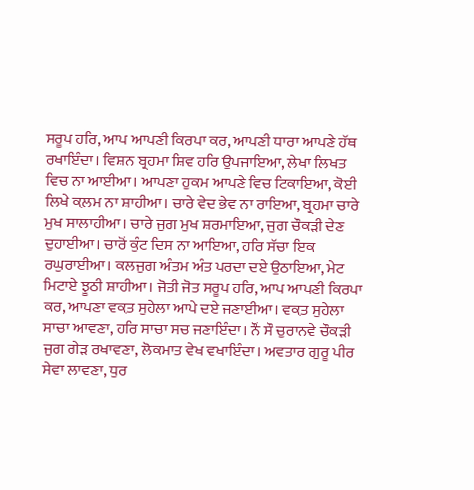ਸਰੂਪ ਹਰਿ, ਆਪ ਆਪਣੀ ਕਿਰਪਾ ਕਰ, ਆਪਣੀ ਧਾਰਾ ਆਪਣੇ ਹੱਥ ਰਖਾਇੰਦਾ। ਵਿਸ਼ਨ ਬ੍ਰਹਮਾ ਸ਼ਿਵ ਹਰਿ ਉਪਜਾਇਆ, ਲੇਖਾ ਲਿਖਤ ਵਿਚ ਨਾ ਆਈਆ। ਆਪਣਾ ਹੁਕਮ ਆਪਣੇ ਵਿਚ ਟਿਕਾਇਆ, ਕੋਈ ਲਿਖੇ ਕ਼ਲਮ ਨਾ ਸ਼ਾਹੀਆ। ਚਾਰੇ ਵੇਦ ਭੇਵ ਨਾ ਰਾਇਆ, ਬ੍ਰਹਮਾ ਚਾਰੇ ਮੁਖ ਸਾਲਾਹੀਆ। ਚਾਰੇ ਜੁਗ ਮੁਖ ਸ਼ਰਮਾਇਆ, ਜੁਗ ਚੌਕੜੀ ਦੇਣ ਦੁਹਾਈਆ। ਚਾਰੋਂ ਕੁੰਟ ਦਿਸ ਨਾ ਆਇਆ, ਹਰਿ ਸੱਚਾ ਇਕ ਰਘੁਰਾਈਆ। ਕਲਜੁਗ ਅੰਤਮ ਅੰਤ ਪਰਦਾ ਦਏ ਉਠਾਇਆ, ਮੇਟ ਮਿਟਾਏ ਝੂਠੀ ਸ਼ਾਹੀਆ। ਜੋਤੀ ਜੋਤ ਸਰੂਪ ਹਰਿ, ਆਪ ਆਪਣੀ ਕਿਰਪਾ ਕਰ, ਆਪਣਾ ਵਕ਼ਤ ਸੁਹੇਲਾ ਆਪੇ ਦਏ ਜਣਾਈਆ। ਵਕ਼ਤ ਸੁਹੇਲਾ ਸਾਚਾ ਆਵਣਾ, ਹਰਿ ਸਾਚਾ ਸਚ ਜਣਾਇੰਦਾ। ਨੌਂ ਸੌ ਚੁਰਾਨਵੇ ਚੌਕੜੀ ਜੁਗ ਗੇੜ ਰਖਾਵਣਾ, ਲੋਕਮਾਤ ਵੇਖ ਵਖਾਇੰਦਾ। ਅਵਤਾਰ ਗੁਰੂ ਪੀਰ ਸੇਵਾ ਲਾਵਣਾ, ਧੁਰ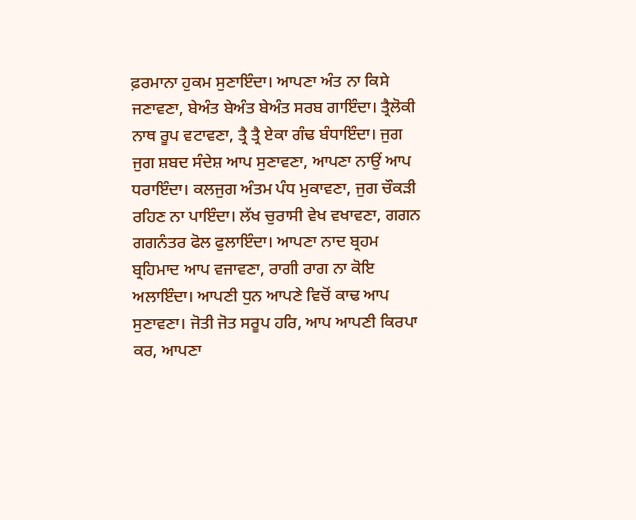ਫ਼ਰਮਾਨਾ ਹੁਕਮ ਸੁਣਾਇੰਦਾ। ਆਪਣਾ ਅੰਤ ਨਾ ਕਿਸੇ ਜਣਾਵਣਾ, ਬੇਅੰਤ ਬੇਅੰਤ ਬੇਅੰਤ ਸਰਬ ਗਾਇੰਦਾ। ਤ੍ਰੈਲੋਕੀ ਨਾਥ ਰੂਪ ਵਟਾਵਣਾ, ਤ੍ਰੈ ਤ੍ਰੈ ਏਕਾ ਗੰਢ ਬੰਧਾਇੰਦਾ। ਜੁਗ ਜੁਗ ਸ਼ਬਦ ਸੰਦੇਸ਼ ਆਪ ਸੁਣਾਵਣਾ, ਆਪਣਾ ਨਾਉਂ ਆਪ ਧਰਾਇੰਦਾ। ਕਲਜੁਗ ਅੰਤਮ ਪੰਧ ਮੁਕਾਵਣਾ, ਜੁਗ ਚੌਕੜੀ ਰਹਿਣ ਨਾ ਪਾਇੰਦਾ। ਲੱਖ ਚੁਰਾਸੀ ਵੇਖ ਵਖਾਵਣਾ, ਗਗਨ ਗਗਨੰਤਰ ਫੋਲ ਫੁਲਾਇੰਦਾ। ਆਪਣਾ ਨਾਦ ਬ੍ਰਹਮ ਬ੍ਰਹਿਮਾਦ ਆਪ ਵਜਾਵਣਾ, ਰਾਗੀ ਰਾਗ ਨਾ ਕੋਇ ਅਲਾਇੰਦਾ। ਆਪਣੀ ਧੁਨ ਆਪਣੇ ਵਿਚੋਂ ਕਾਢ ਆਪ ਸੁਣਾਵਣਾ। ਜੋਤੀ ਜੋਤ ਸਰੂਪ ਹਰਿ, ਆਪ ਆਪਣੀ ਕਿਰਪਾ ਕਰ, ਆਪਣਾ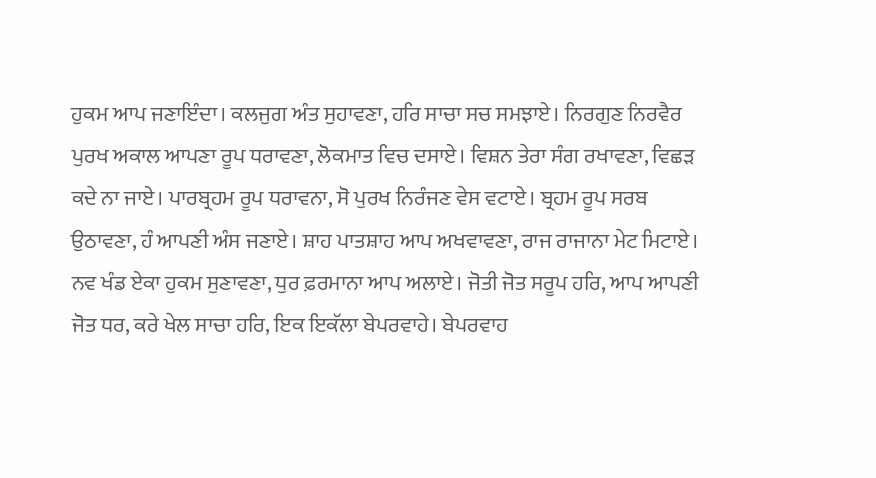ਹੁਕਮ ਆਪ ਜਣਾਇੰਦਾ। ਕਲਜੁਗ ਅੰਤ ਸੁਹਾਵਣਾ, ਹਰਿ ਸਾਚਾ ਸਚ ਸਮਝਾਏ। ਨਿਰਗੁਣ ਨਿਰਵੈਰ ਪੁਰਖ ਅਕਾਲ ਆਪਣਾ ਰੂਪ ਧਰਾਵਣਾ, ਲੋਕਮਾਤ ਵਿਚ ਦਸਾਏ। ਵਿਸ਼ਨ ਤੇਰਾ ਸੰਗ ਰਖਾਵਣਾ, ਵਿਛੜ ਕਦੇ ਨਾ ਜਾਏ। ਪਾਰਬ੍ਰਹਮ ਰੂਪ ਧਰਾਵਨਾ, ਸੋ ਪੁਰਖ ਨਿਰੰਜਣ ਵੇਸ ਵਟਾਏ। ਬ੍ਰਹਮ ਰੂਪ ਸਰਬ ਉਠਾਵਣਾ, ਹੰ ਆਪਣੀ ਅੰਸ ਜਣਾਏ। ਸ਼ਾਹ ਪਾਤਸ਼ਾਹ ਆਪ ਅਖਵਾਵਣਾ, ਰਾਜ ਰਾਜਾਨਾ ਮੇਟ ਮਿਟਾਏ। ਨਵ ਖੰਡ ਏਕਾ ਹੁਕਮ ਸੁਣਾਵਣਾ, ਧੁਰ ਫ਼ਰਮਾਨਾ ਆਪ ਅਲਾਏ। ਜੋਤੀ ਜੋਤ ਸਰੂਪ ਹਰਿ, ਆਪ ਆਪਣੀ ਜੋਤ ਧਰ, ਕਰੇ ਖੇਲ ਸਾਚਾ ਹਰਿ, ਇਕ ਇਕੱਲਾ ਬੇਪਰਵਾਹੇ। ਬੇਪਰਵਾਹ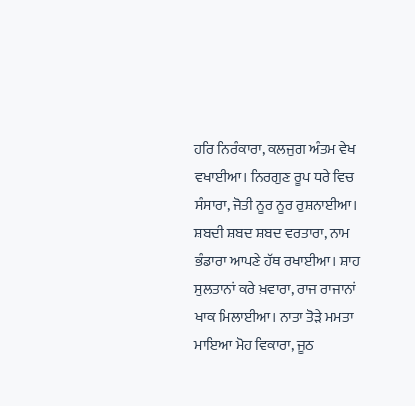ਹਰਿ ਨਿਰੰਕਾਰਾ, ਕਲਜੁਗ ਅੰਤਮ ਵੇਖ ਵਖਾਈਆ। ਨਿਰਗੁਣ ਰੂਪ ਧਰੇ ਵਿਚ ਸੰਸਾਰਾ, ਜੋਤੀ ਨੂਰ ਨੂਰ ਰੁਸ਼ਨਾਈਆ। ਸ਼ਬਦੀ ਸ਼ਬਦ ਸ਼ਬਦ ਵਰਤਾਰਾ, ਨਾਮ ਭੰਡਾਰਾ ਆਪਣੇ ਹੱਥ ਰਖਾਈਆ। ਸ਼ਾਹ ਸੁਲਤਾਨਾਂ ਕਰੇ ਖ਼ਵਾਰਾ, ਰਾਜ ਰਾਜਾਨਾਂ ਖਾਕ ਮਿਲਾਈਆ। ਨਾਤਾ ਤੋੜੇ ਮਮਤਾ ਮਾਇਆ ਮੋਹ ਵਿਕਾਰਾ, ਜੂਠ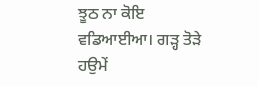ਝੂਠ ਨਾ ਕੋਇ ਵਡਿਆਈਆ। ਗੜ੍ਹ ਤੋੜੇ ਹਉਮੇਂ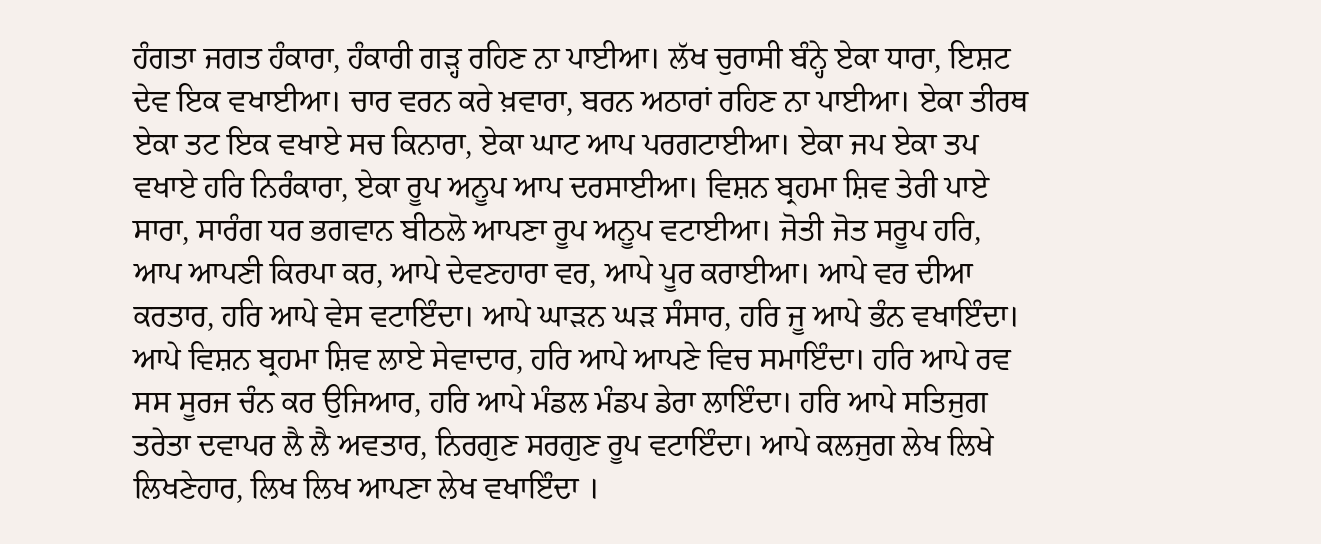ਹੰਗਤਾ ਜਗਤ ਹੰਕਾਰਾ, ਹੰਕਾਰੀ ਗੜ੍ਹ ਰਹਿਣ ਨਾ ਪਾਈਆ। ਲੱਖ ਚੁਰਾਸੀ ਬੰਨ੍ਹੇ ਏਕਾ ਧਾਰਾ, ਇਸ਼ਟ ਦੇਵ ਇਕ ਵਖਾਈਆ। ਚਾਰ ਵਰਨ ਕਰੇ ਖ਼ਵਾਰਾ, ਬਰਨ ਅਠਾਰਾਂ ਰਹਿਣ ਨਾ ਪਾਈਆ। ਏਕਾ ਤੀਰਥ ਏਕਾ ਤਟ ਇਕ ਵਖਾਏ ਸਚ ਕਿਨਾਰਾ, ਏਕਾ ਘਾਟ ਆਪ ਪਰਗਟਾਈਆ। ਏਕਾ ਜਪ ਏਕਾ ਤਪ ਵਖਾਏ ਹਰਿ ਨਿਰੰਕਾਰਾ, ਏਕਾ ਰੂਪ ਅਨੂਪ ਆਪ ਦਰਸਾਈਆ। ਵਿਸ਼ਨ ਬ੍ਰਹਮਾ ਸ਼ਿਵ ਤੇਰੀ ਪਾਏ ਸਾਰਾ, ਸਾਰੰਗ ਧਰ ਭਗਵਾਨ ਬੀਠਲੋ ਆਪਣਾ ਰੂਪ ਅਨੂਪ ਵਟਾਈਆ। ਜੋਤੀ ਜੋਤ ਸਰੂਪ ਹਰਿ, ਆਪ ਆਪਣੀ ਕਿਰਪਾ ਕਰ, ਆਪੇ ਦੇਵਣਹਾਰਾ ਵਰ, ਆਪੇ ਪੂਰ ਕਰਾਈਆ। ਆਪੇ ਵਰ ਦੀਆ ਕਰਤਾਰ, ਹਰਿ ਆਪੇ ਵੇਸ ਵਟਾਇੰਦਾ। ਆਪੇ ਘਾੜਨ ਘੜ ਸੰਸਾਰ, ਹਰਿ ਜੂ ਆਪੇ ਭੰਨ ਵਖਾਇੰਦਾ। ਆਪੇ ਵਿਸ਼ਨ ਬ੍ਰਹਮਾ ਸ਼ਿਵ ਲਾਏ ਸੇਵਾਦਾਰ, ਹਰਿ ਆਪੇ ਆਪਣੇ ਵਿਚ ਸਮਾਇੰਦਾ। ਹਰਿ ਆਪੇ ਰਵ ਸਸ ਸੂਰਜ ਚੰਨ ਕਰ ਉਜਿਆਰ, ਹਰਿ ਆਪੇ ਮੰਡਲ ਮੰਡਪ ਡੇਰਾ ਲਾਇੰਦਾ। ਹਰਿ ਆਪੇ ਸਤਿਜੁਗ ਤਰੇਤਾ ਦਵਾਪਰ ਲੈ ਲੈ ਅਵਤਾਰ, ਨਿਰਗੁਣ ਸਰਗੁਣ ਰੂਪ ਵਟਾਇੰਦਾ। ਆਪੇ ਕਲਜੁਗ ਲੇਖ ਲਿਖੇ ਲਿਖਣੇਹਾਰ, ਲਿਖ ਲਿਖ ਆਪਣਾ ਲੇਖ ਵਖਾਇੰਦਾ ।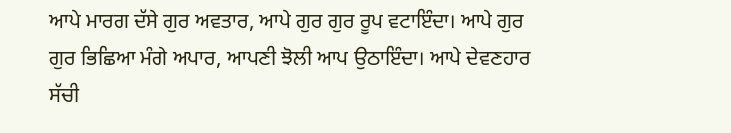ਆਪੇ ਮਾਰਗ ਦੱਸੇ ਗੁਰ ਅਵਤਾਰ, ਆਪੇ ਗੁਰ ਗੁਰ ਰੂਪ ਵਟਾਇੰਦਾ। ਆਪੇ ਗੁਰ ਗੁਰ ਭਿਛਿਆ ਮੰਗੇ ਅਪਾਰ, ਆਪਣੀ ਝੋਲੀ ਆਪ ਉਠਾਇੰਦਾ। ਆਪੇ ਦੇਵਣਹਾਰ ਸੱਚੀ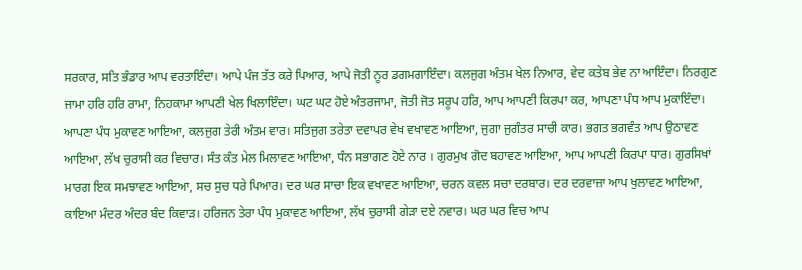ਸਰਕਾਰ, ਸਤਿ ਭੰਡਾਰ ਆਪ ਵਰਤਾਇੰਦਾ। ਆਪੇ ਪੰਜ ਤੱਤ ਕਰੇ ਪਿਆਰ, ਆਪੇ ਜੋਤੀ ਨੂਰ ਡਗਮਗਾਇੰਦਾ। ਕਲਜੁਗ ਅੰਤਮ ਖੇਲ ਨਿਆਰ, ਵੇਦ ਕਤੇਬ ਭੇਵ ਨਾ ਆਇੰਦਾ। ਨਿਰਗੁਣ ਜਾਮਾ ਹਰਿ ਹਰਿ ਰਾਮਾ, ਨਿਹਕਾਮਾ ਆਪਣੀ ਖੇਲ ਖਿਲਾਇੰਦਾ। ਘਟ ਘਟ ਹੋਏ ਅੰਤਰਜਾਮਾ, ਜੋਤੀ ਜੋਤ ਸਰੂਪ ਹਰਿ, ਆਪ ਆਪਣੀ ਕਿਰਪਾ ਕਰ, ਆਪਣਾ ਪੰਧ ਆਪ ਮੁਕਾਇੰਦਾ। ਆਪਣਾ ਪੰਧ ਮੁਕਾਵਣ ਆਇਆ, ਕਲਜੁਗ ਤੇਰੀ ਅੰਤਮ ਵਾਰ। ਸਤਿਜੁਗ ਤਰੇਤਾ ਦਵਾਪਰ ਵੇਖ ਵਖਾਵਣ ਆਇਆ, ਜੁਗਾ ਜੁਗੰਤਰ ਸਾਚੀ ਕਾਰ। ਭਗਤ ਭਗਵੰਤ ਆਪ ਉਠਾਵਣ ਆਇਆ, ਲੱਖ ਚੁਰਾਸੀ ਕਰ ਵਿਚਾਰ। ਸੰਤ ਕੰਤ ਮੇਲ ਮਿਲਾਵਣ ਆਇਆ, ਧੰਨ ਸਭਾਗਣ ਹੋਏ ਨਾਰ । ਗੁਰਮੁਖ ਗੋਦ ਬਹਾਵਣ ਆਇਆ, ਆਪ ਆਪਣੀ ਕਿਰਪਾ ਧਾਰ। ਗੁਰਸਿਖਾਂ ਮਾਰਗ ਇਕ ਸਮਝਾਵਣ ਆਇਆ, ਸਚ ਸੁਚ ਧਰੇ ਪਿਆਰ। ਦਰ ਘਰ ਸਾਚਾ ਇਕ ਵਖਾਵਣ ਆਇਆ, ਚਰਨ ਕਵਲ ਸਚਾ ਦਰਬਾਰ। ਦਰ ਦਰਵਾਜ਼ਾ ਆਪ ਖੁਲਾਵਣ ਆਇਆ, ਕਾਇਆ ਮੰਦਰ ਅੰਦਰ ਬੰਦ ਕਿਵਾੜ। ਹਰਿਜਨ ਤੇਰਾ ਪੰਧ ਮੁਕਾਵਣ ਆਇਆ, ਲੱਖ ਚੁਰਾਸੀ ਗੇੜਾ ਦਏ ਨਵਾਰ। ਘਰ ਘਰ ਵਿਚ ਆਪ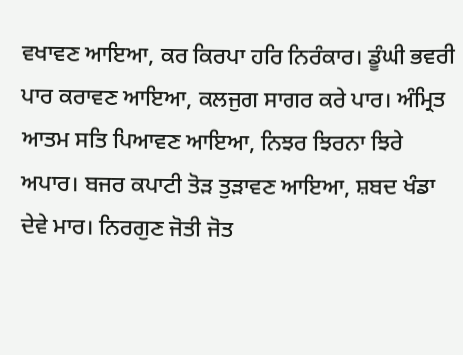ਵਖਾਵਣ ਆਇਆ, ਕਰ ਕਿਰਪਾ ਹਰਿ ਨਿਰੰਕਾਰ। ਡੂੰਘੀ ਭਵਰੀ ਪਾਰ ਕਰਾਵਣ ਆਇਆ, ਕਲਜੁਗ ਸਾਗਰ ਕਰੇ ਪਾਰ। ਅੰਮ੍ਰਿਤ ਆਤਮ ਸਤਿ ਪਿਆਵਣ ਆਇਆ, ਨਿਝਰ ਝਿਰਨਾ ਝਿਰੇ ਅਪਾਰ। ਬਜਰ ਕਪਾਟੀ ਤੋੜ ਤੁੜਾਵਣ ਆਇਆ, ਸ਼ਬਦ ਖੰਡਾ ਦੇਵੇ ਮਾਰ। ਨਿਰਗੁਣ ਜੋਤੀ ਜੋਤ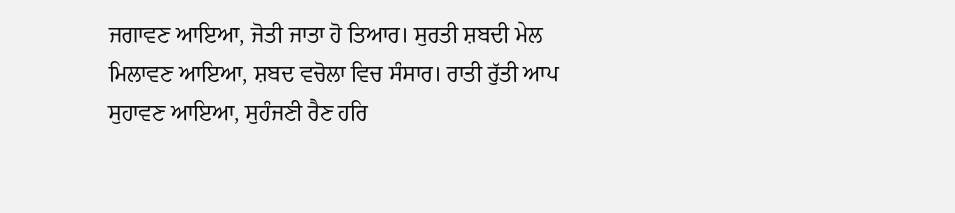ਜਗਾਵਣ ਆਇਆ, ਜੋਤੀ ਜਾਤਾ ਹੋ ਤਿਆਰ। ਸੁਰਤੀ ਸ਼ਬਦੀ ਮੇਲ ਮਿਲਾਵਣ ਆਇਆ, ਸ਼ਬਦ ਵਚੋਲਾ ਵਿਚ ਸੰਸਾਰ। ਰਾਤੀ ਰੁੱਤੀ ਆਪ ਸੁਹਾਵਣ ਆਇਆ, ਸੁਹੰਜਣੀ ਰੈਣ ਹਰਿ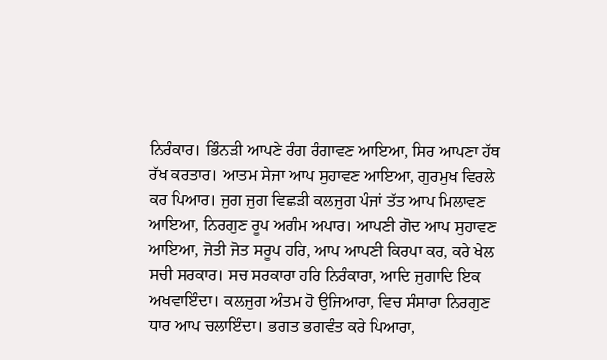ਨਿਰੰਕਾਰ। ਭਿੰਨੜੀ ਆਪਣੇ ਰੰਗ ਰੰਗਾਵਣ ਆਇਆ, ਸਿਰ ਆਪਣਾ ਹੱਥ ਰੱਖ ਕਰਤਾਰ। ਆਤਮ ਸੇਜਾ ਆਪ ਸੁਹਾਵਣ ਆਇਆ, ਗੁਰਮੁਖ ਵਿਰਲੇ ਕਰ ਪਿਆਰ। ਜੁਗ ਜੁਗ ਵਿਛੜੀ ਕਲਜੁਗ ਪੰਜਾਂ ਤੱਤ ਆਪ ਮਿਲਾਵਣ ਆਇਆ, ਨਿਰਗੁਣ ਰੂਪ ਅਗੰਮ ਅਪਾਰ। ਆਪਣੀ ਗੋਦ ਆਪ ਸੁਹਾਵਣ ਆਇਆ, ਜੋਤੀ ਜੋਤ ਸਰੂਪ ਹਰਿ, ਆਪ ਆਪਣੀ ਕਿਰਪਾ ਕਰ, ਕਰੇ ਖੇਲ ਸਚੀ ਸਰਕਾਰ। ਸਚ ਸਰਕਾਰਾ ਹਰਿ ਨਿਰੰਕਾਰਾ, ਆਦਿ ਜੁਗਾਦਿ ਇਕ ਅਖਵਾਇੰਦਾ। ਕਲਜੁਗ ਅੰਤਮ ਹੋ ਉਜਿਆਰਾ, ਵਿਚ ਸੰਸਾਰਾ ਨਿਰਗੁਣ ਧਾਰ ਆਪ ਚਲਾਇੰਦਾ। ਭਗਤ ਭਗਵੰਤ ਕਰੇ ਪਿਆਰਾ,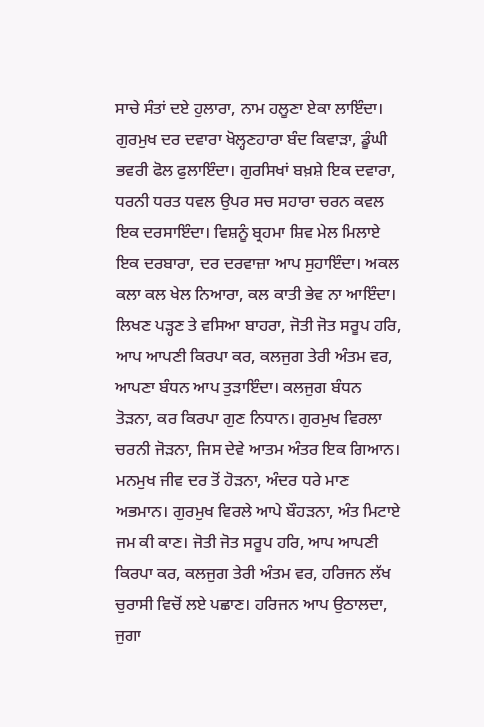ਸਾਚੇ ਸੰਤਾਂ ਦਏ ਹੁਲਾਰਾ, ਨਾਮ ਹਲੂਣਾ ਏਕਾ ਲਾਇੰਦਾ। ਗੁਰਮੁਖ ਦਰ ਦਵਾਰਾ ਖੋਲ੍ਹਣਹਾਰਾ ਬੰਦ ਕਿਵਾੜਾ, ਡੂੰਘੀ ਭਵਰੀ ਫੋਲ ਫੁਲਾਇੰਦਾ। ਗੁਰਸਿਖਾਂ ਬਖ਼ਸ਼ੇ ਇਕ ਦਵਾਰਾ, ਧਰਨੀ ਧਰਤ ਧਵਲ ਉਪਰ ਸਚ ਸਹਾਰਾ ਚਰਨ ਕਵਲ ਇਕ ਦਰਸਾਇੰਦਾ। ਵਿਸ਼ਨੂੰ ਬ੍ਰਹਮਾ ਸ਼ਿਵ ਮੇਲ ਮਿਲਾਏ ਇਕ ਦਰਬਾਰਾ, ਦਰ ਦਰਵਾਜ਼ਾ ਆਪ ਸੁਹਾਇੰਦਾ। ਅਕਲ ਕਲਾ ਕਲ ਖੇਲ ਨਿਆਰਾ, ਕਲ ਕਾਤੀ ਭੇਵ ਨਾ ਆਇੰਦਾ। ਲਿਖਣ ਪੜ੍ਹਣ ਤੇ ਵਸਿਆ ਬਾਹਰਾ, ਜੋਤੀ ਜੋਤ ਸਰੂਪ ਹਰਿ, ਆਪ ਆਪਣੀ ਕਿਰਪਾ ਕਰ, ਕਲਜੁਗ ਤੇਰੀ ਅੰਤਮ ਵਰ, ਆਪਣਾ ਬੰਧਨ ਆਪ ਤੁੜਾਇੰਦਾ। ਕਲਜੁਗ ਬੰਧਨ ਤੋੜਨਾ, ਕਰ ਕਿਰਪਾ ਗੁਣ ਨਿਧਾਨ। ਗੁਰਮੁਖ ਵਿਰਲਾ ਚਰਨੀ ਜੋੜਨਾ, ਜਿਸ ਦੇਵੇ ਆਤਮ ਅੰਤਰ ਇਕ ਗਿਆਨ। ਮਨਮੁਖ ਜੀਵ ਦਰ ਤੋਂ ਹੋੜਨਾ, ਅੰਦਰ ਧਰੇ ਮਾਣ ਅਭਮਾਨ। ਗੁਰਮੁਖ ਵਿਰਲੇ ਆਪੇ ਬੌਹੜਨਾ, ਅੰਤ ਮਿਟਾਏ ਜਮ ਕੀ ਕਾਣ। ਜੋਤੀ ਜੋਤ ਸਰੂਪ ਹਰਿ, ਆਪ ਆਪਣੀ ਕਿਰਪਾ ਕਰ, ਕਲਜੁਗ ਤੇਰੀ ਅੰਤਮ ਵਰ, ਹਰਿਜਨ ਲੱਖ ਚੁਰਾਸੀ ਵਿਚੋਂ ਲਏ ਪਛਾਣ। ਹਰਿਜਨ ਆਪ ਉਠਾਲਦਾ, ਜੁਗਾ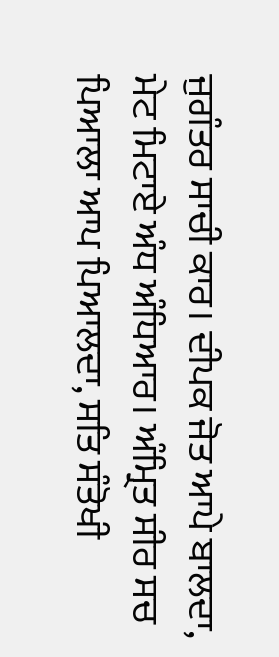ਜੁਗੰਤਰ ਸਾਚੀ ਕਾਰ। ਦੀਪਕ ਜੋਤ ਆਪੇ ਬਾਲਦਾ, ਮੇਟ ਮਿਟਾਏ ਅੰਧ ਅੰਧਿਆਰ। ਅੰਮ੍ਰਿਤ ਸੀਰ ਸਚ ਪਿਆਲਾ ਆਪ ਪਿਆਲਦਾ, ਸਤਿ ਸੰਤੋਖੀ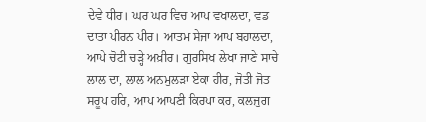ਦੇਵੇ ਧੀਰ। ਘਰ ਘਰ ਵਿਚ ਆਪ ਵਖਾਲਦਾ, ਵਡ ਦਾਤਾ ਪੀਰਨ ਪੀਰ। ਆਤਮ ਸੇਜਾ ਆਪ ਬਹਾਲਦਾ, ਆਪੇ ਚੋਟੀ ਚੜ੍ਹੇ ਅਖ਼ੀਰ। ਗੁਰਸਿਖ ਲੇਖਾ ਜਾਣੇ ਸਾਚੇ ਲਾਲ ਦਾ, ਲਾਲ ਅਨਮੁਲੜਾ ਏਕਾ ਹੀਰ, ਜੋਤੀ ਜੋਤ ਸਰੂਪ ਹਰਿ, ਆਪ ਆਪਣੀ ਕਿਰਪਾ ਕਰ, ਕਲਜੁਗ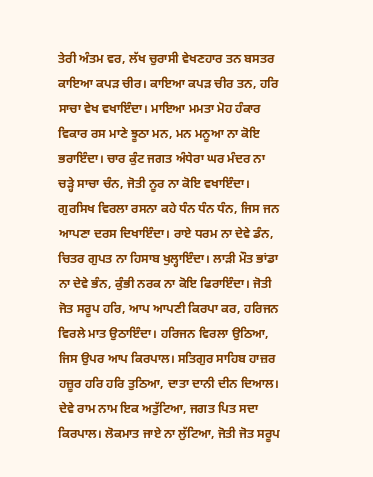ਤੇਰੀ ਅੰਤਮ ਵਰ, ਲੱਖ ਚੁਰਾਸੀ ਵੇਖਣਹਾਰ ਤਨ ਬਸਤਰ ਕਾਇਆ ਕਪੜ ਚੀਰ। ਕਾਇਆ ਕਪੜ ਚੀਰ ਤਨ, ਹਰਿ ਸਾਚਾ ਵੇਖ ਵਖਾਇੰਦਾ। ਮਾਇਆ ਮਮਤਾ ਮੋਹ ਹੰਕਾਰ ਵਿਕਾਰ ਰਸ ਮਾਣੇ ਝੂਠਾ ਮਨ, ਮਨ ਮਨੂਆ ਨਾ ਕੋਇ ਭਰਾਇੰਦਾ। ਚਾਰ ਕੁੰਟ ਜਗਤ ਅੰਧੇਰਾ ਘਰ ਮੰਦਰ ਨਾ ਚੜ੍ਹੇ ਸਾਚਾ ਚੰਨ, ਜੋਤੀ ਨੂਰ ਨਾ ਕੋਇ ਵਖਾਇੰਦਾ। ਗੁਰਸਿਖ ਵਿਰਲਾ ਰਸਨਾ ਕਹੇ ਧੰਨ ਧੰਨ ਧੰਨ, ਜਿਸ ਜਨ ਆਪਣਾ ਦਰਸ ਦਿਖਾਇੰਦਾ। ਰਾਏ ਧਰਮ ਨਾ ਦੇਵੇ ਡੰਨ, ਚਿਤਰ ਗੁਪਤ ਨਾ ਹਿਸਾਬ ਖੁਲ੍ਹਾਇੰਦਾ। ਲਾੜੀ ਮੌਤ ਭਾਂਡਾ ਨਾ ਦੇਵੇ ਭੰਨ, ਕੁੰਭੀ ਨਰਕ ਨਾ ਕੋਇ ਫਿਰਾਇੰਦਾ। ਜੋਤੀ ਜੋਤ ਸਰੂਪ ਹਰਿ, ਆਪ ਆਪਣੀ ਕਿਰਪਾ ਕਰ, ਹਰਿਜਨ ਵਿਰਲੇ ਮਾਤ ਉਠਾਇੰਦਾ। ਹਰਿਜਨ ਵਿਰਲਾ ਉਠਿਆ, ਜਿਸ ਉਪਰ ਆਪ ਕਿਰਪਾਲ। ਸਤਿਗੁਰ ਸਾਹਿਬ ਹਾਜ਼ਰ ਹਜ਼ੂਰ ਹਰਿ ਹਰਿ ਤੁਠਿਆ, ਦਾਤਾ ਦਾਨੀ ਦੀਨ ਦਿਆਲ। ਦੇਵੇ ਰਾਮ ਨਾਮ ਇਕ ਅਤੁੱਟਿਆ, ਜਗਤ ਪਿਤ ਸਦਾ ਕਿਰਪਾਲ। ਲੋਕਮਾਤ ਜਾਏ ਨਾ ਲੁੱਟਿਆ, ਜੋਤੀ ਜੋਤ ਸਰੂਪ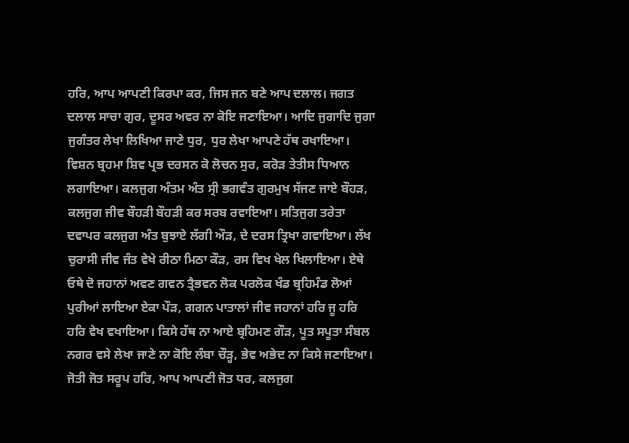ਹਰਿ, ਆਪ ਆਪਣੀ ਕਿਰਪਾ ਕਰ, ਜਿਸ ਜਨ ਬਣੇ ਆਪ ਦਲਾਲ। ਜਗਤ ਦਲਾਲ ਸਾਚਾ ਗੁਰ, ਦੂਸਰ ਅਵਰ ਨਾ ਕੋਇ ਜਣਾਇਆ। ਆਦਿ ਜੁਗਾਦਿ ਜੁਗਾ ਜੁਗੰਤਰ ਲੇਖਾ ਲਿਖਿਆ ਜਾਣੇ ਧੁਰ, ਧੁਰ ਲੇਖਾ ਆਪਣੇ ਹੱਥ ਰਖਾਇਆ। ਵਿਸ਼ਨ ਬ੍ਰਹਮਾ ਸ਼ਿਵ ਪ੍ਰਭ ਦਰਸਨ ਕੋ ਲੋਚਨ ਸੁਰ, ਕਰੋੜ ਤੇਤੀਸ ਧਿਆਨ ਲਗਾਇਆ। ਕਲਜੁਗ ਅੰਤਮ ਅੰਤ ਸ੍ਰੀ ਭਗਵੰਤ ਗੁਰਮੁਖ ਸੱਜਣ ਜਾਏ ਬੌਹੜ, ਕਲਜੁਗ ਜੀਵ ਬੌਹੜੀ ਬੌਹੜੀ ਕਰ ਸਰਬ ਰਵਾਇਆ। ਸਤਿਜੁਗ ਤਰੇਤਾ ਦਵਾਪਰ ਕਲਜੁਗ ਅੰਤ ਬੁਝਾਏ ਲੱਗੀ ਔੜ, ਦੇ ਦਰਸ ਤ੍ਰਿਖਾ ਗਵਾਇਆ। ਲੱਖ ਚੁਰਾਸੀ ਜੀਵ ਜੰਤ ਵੇਖੇ ਰੀਠਾ ਮਿਠਾ ਕੌੜ, ਰਸ ਵਿਖ ਖੇਲ ਖਿਲਾਇਆ। ਏਥੇ ਓਥੇ ਦੋ ਜਹਾਨਾਂ ਅਵਣ ਗਵਨ ਤ੍ਰੈਭਵਨ ਲੋਕ ਪਰਲੋਕ ਖੰਡ ਬ੍ਰਹਿਮੰਡ ਲੋਆਂ ਪੁਰੀਆਂ ਲਾਇਆ ਏਕਾ ਪੌੜ, ਗਗਨ ਪਾਤਾਲਾਂ ਜੀਵ ਜਹਾਨਾਂ ਹਰਿ ਜੂ ਹਰਿ ਹਰਿ ਵੇਖ ਵਖਾਇਆ। ਕਿਸੇ ਹੱਥ ਨਾ ਆਏ ਬ੍ਰਹਿਮਣ ਗੌੜ, ਪੂਤ ਸਪੂਤਾ ਸੰਬਲ ਨਗਰ ਵਸੇ ਲੇਖਾ ਜਾਣੇ ਨਾ ਕੋਇ ਲੰਬਾ ਚੌੜ੍ਹ, ਭੇਵ ਅਭੇਦ ਨਾ ਕਿਸੇ ਜਣਾਇਆ। ਜੋਤੀ ਜੋਤ ਸਰੂਪ ਹਰਿ, ਆਪ ਆਪਣੀ ਜੋਤ ਧਰ, ਕਲਜੁਗ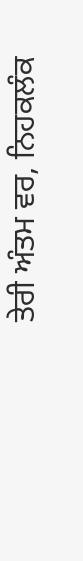ਤੇਰੀ ਅੰਤਮ ਵਰ, ਨਿਹਕਲੰਕ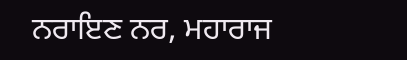ਨਰਾਇਣ ਨਰ, ਮਹਾਰਾਜ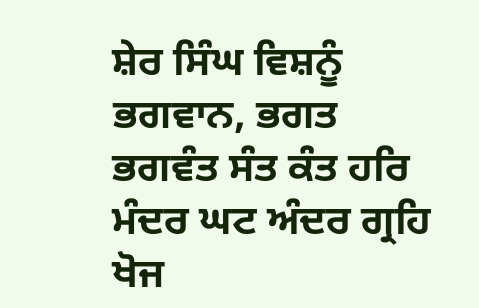ਸ਼ੇਰ ਸਿੰਘ ਵਿਸ਼ਨੂੰ ਭਗਵਾਨ, ਭਗਤ ਭਗਵੰਤ ਸੰਤ ਕੰਤ ਹਰਿ ਮੰਦਰ ਘਟ ਅੰਦਰ ਗ੍ਰਹਿ ਖੋਜ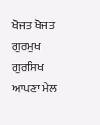ਖੋਜਤ ਖੋਜਤ ਗੁਰਮੁਖ ਗੁਰਸਿਖ ਆਪਣਾ ਮੇਲ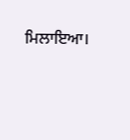ਮਿਲਾਇਆ।